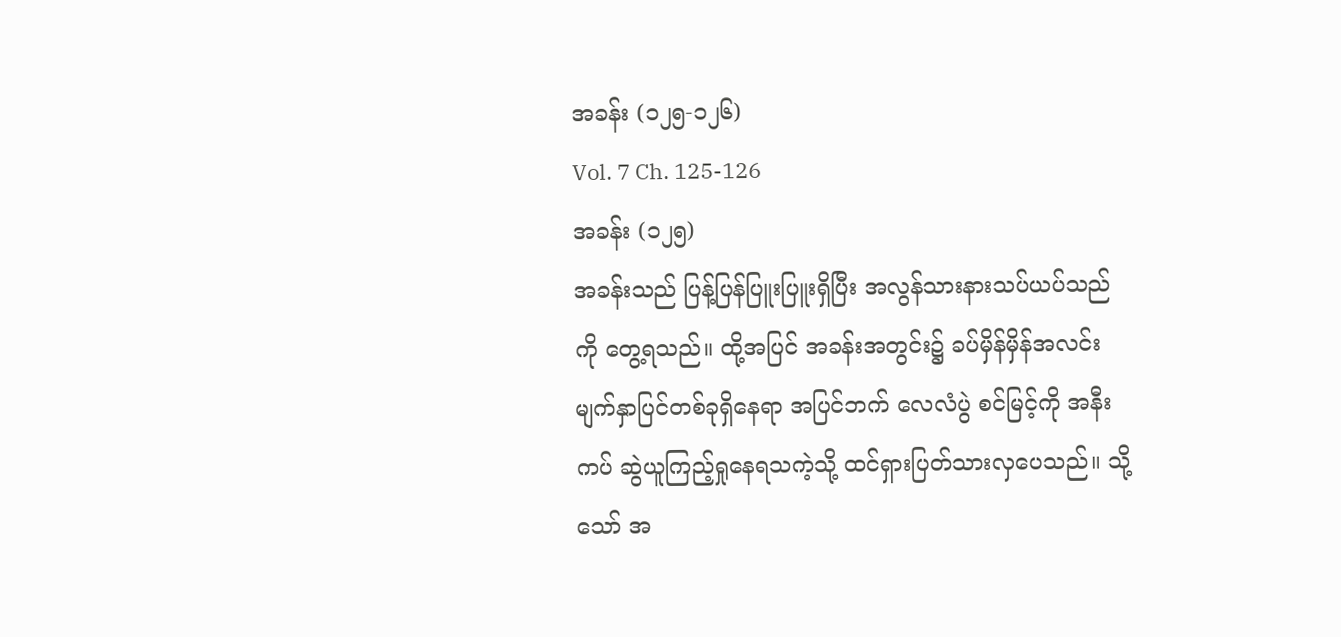အခန်း (၁၂၅-၁၂၆)
Vol. 7 Ch. 125-126
အခန်း (၁၂၅)
အခန်းသည် ပြန့်ပြန်ပြူးပြူးရှိပြီး အလွန်သားနားသပ်ယပ်သည်ကို တွေ့ရသည်။ ထို့အပြင် အခန်းအတွင်း၌ ခပ်မှိန်မှိန်အလင်းမျက်နှာပြင်တစ်ခုရှိနေရာ အပြင်ဘက် လေလံပွဲ စင်မြင့်ကို အနီးကပ် ဆွဲယူကြည့်ရှုနေရသကဲ့သို့ ထင်ရှားပြတ်သားလှပေသည်။ သို့သော် အ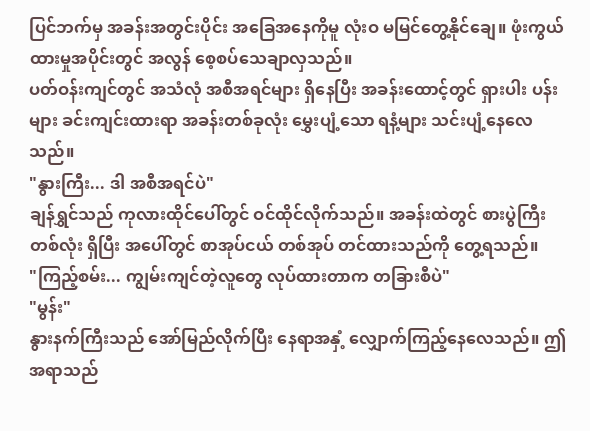ပြင်ဘက်မှ အခန်းအတွင်းပိုင်း အခြေအနေကိုမူ လုံးဝ မမြင်တွေ့နိုင်ချေ။ ဖုံးကွယ်ထားမှုအပိုင်းတွင် အလွန် စေ့စပ်သေချာလှသည်။
ပတ်ဝန်းကျင်တွင် အသံလုံ အစီအရင်များ ရှိနေပြီး အခန်းထောင့်တွင် ရှားပါး ပန်းများ ခင်းကျင်းထားရာ အခန်းတစ်ခုလုံး မွှေးပျံ့သော ရနံ့များ သင်းပျံ့နေလေသည်။
"နွားကြီး... ဒါ အစီအရင်ပဲ"
ချန်ရွှင်သည် ကုလားထိုင်ပေါ်တွင် ဝင်ထိုင်လိုက်သည်။ အခန်းထဲတွင် စားပွဲကြီး တစ်လုံး ရှိပြီး အပေါ်တွင် စာအုပ်ငယ် တစ်အုပ် တင်ထားသည်ကို တွေ့ရသည်။
"ကြည့်စမ်း... ကျွမ်းကျင်တဲ့လူတွေ လုပ်ထားတာက တခြားစီပဲ"
"မွန်း"
နွားနက်ကြီးသည် အော်မြည်လိုက်ပြီး နေရာအနှံ့ လျှောက်ကြည့်နေလေသည်။ ဤအရာသည်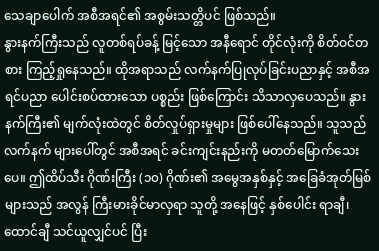သေချာပေါက် အစီအရင်၏ အစွမ်းသတ္တိပင် ဖြစ်သည်။
နွားနက်ကြီးသည် လူတစ်ရပ်ခန့် မြင့်သော အနီရောင် တိုင်လုံးကို စိတ်ဝင်တစား ကြည့်ရှုနေသည်။ ထိုအရာသည် လက်နက်ပြုလုပ်ခြင်းပညာနှင့် အစီအရင်ပညာ ပေါင်းစပ်ထားသော ပစ္စည်း ဖြစ်ကြောင်း သိသာလှပေသည်။ နွားနက်ကြီး၏ မျက်လုံးထဲတွင် စိတ်လှုပ်ရှားမှုများ ဖြစ်ပေါ်နေသည်။ သူသည် လက်နက် များပေါ်တွင် အစီအရင် ခင်းကျင်းနည်းကို မတတ်မြောက်သေးပေ။ ဤထိပ်သီး ဂိုဏ်းကြီး (၁၀) ဂိုဏ်း၏ အမွေအနှစ်နှင့် အခြေခံအုတ်မြစ်များသည် အလွန် ကြီးမားခိုင်မာလှရာ သူတို့ အနေဖြင့် နှစ်ပေါင်း ရာချီ၊ ထောင်ချီ သင်ယူလျှင်ပင် ပြီး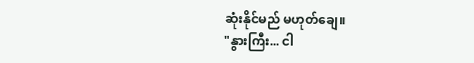ဆုံးနိုင်မည် မဟုတ်ချေ။
"နွားကြီး... ငါ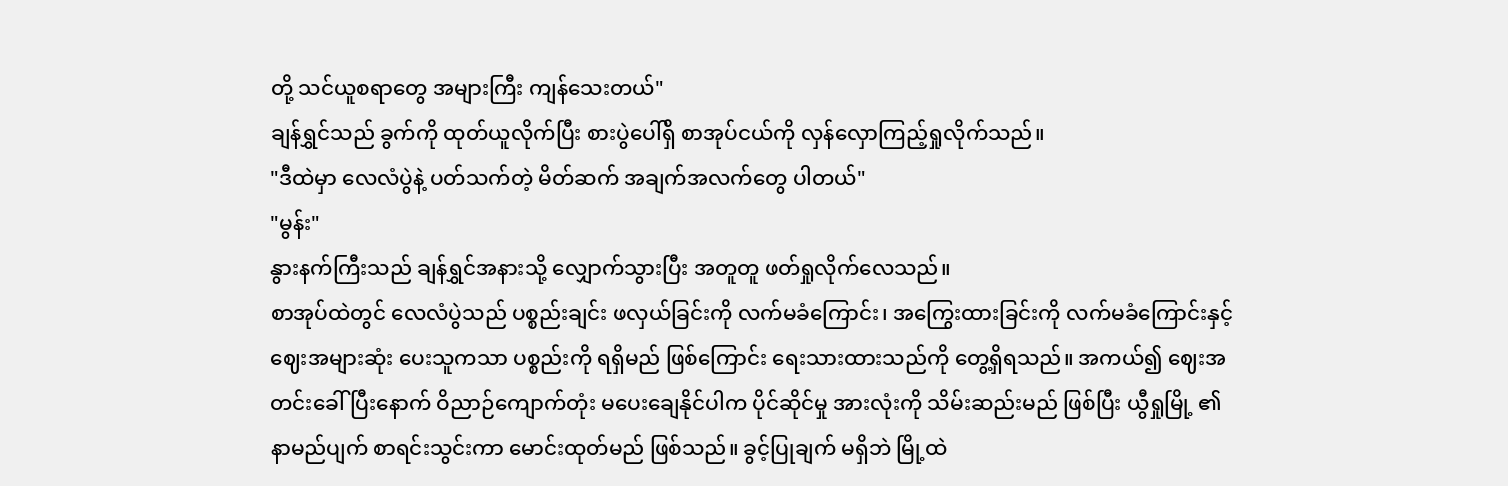တို့ သင်ယူစရာတွေ အများကြီး ကျန်သေးတယ်"
ချန်ရွှင်သည် ခွက်ကို ထုတ်ယူလိုက်ပြီး စားပွဲပေါ်ရှိ စာအုပ်ငယ်ကို လှန်လှောကြည့်ရှုလိုက်သည်။
"ဒီထဲမှာ လေလံပွဲနဲ့ ပတ်သက်တဲ့ မိတ်ဆက် အချက်အလက်တွေ ပါတယ်"
"မွန်း"
နွားနက်ကြီးသည် ချန်ရွှင်အနားသို့ လျှောက်သွားပြီး အတူတူ ဖတ်ရှုလိုက်လေသည်။
စာအုပ်ထဲတွင် လေလံပွဲသည် ပစ္စည်းချင်း ဖလှယ်ခြင်းကို လက်မခံကြောင်း၊ အကြွေးထားခြင်းကို လက်မခံကြောင်းနှင့် ဈေးအများဆုံး ပေးသူကသာ ပစ္စည်းကို ရရှိမည် ဖြစ်ကြောင်း ရေးသားထားသည်ကို တွေ့ရှိရသည်။ အကယ်၍ ဈေးအတင်းခေါ်ပြီးနောက် ဝိညာဉ်ကျောက်တုံး မပေးချေနိုင်ပါက ပိုင်ဆိုင်မှု အားလုံးကို သိမ်းဆည်းမည် ဖြစ်ပြီး ယွီရှုမြို့ ၏ နာမည်ပျက် စာရင်းသွင်းကာ မောင်းထုတ်မည် ဖြစ်သည်။ ခွင့်ပြုချက် မရှိဘဲ မြို့ထဲ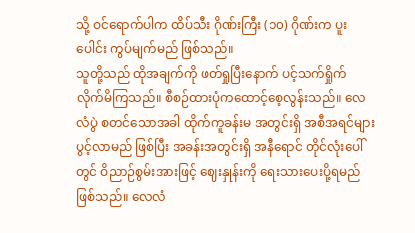သို့ ဝင်ရောက်ပါက ထိပ်သီး ဂိုဏ်းကြီး (၁၀) ဂိုဏ်းက ပူးပေါင်း ကွပ်မျက်မည် ဖြစ်သည်။
သူတို့သည် ထိုအချက်ကို ဖတ်ရှုပြီးနောက် ပင့်သက်ရှိုက် လိုက်မိကြသည်။ စီစဉ်ထားပုံကထောင့်စေ့လွန်းသည်။ လေလံပွဲ စတင်သောအခါ ထိုက်ကူခန်းမ အတွင်းရှိ အစီအရင်များ ပွင့်လာမည် ဖြစ်ပြီး အခန်းအတွင်းရှိ အနီရောင် တိုင်လုံးပေါ်တွင် ဝိညာဉ်စွမ်းအားဖြင့် ဈေးနှုန်းကို ရေးသားပေးပို့ရမည် ဖြစ်သည်။ လေလံ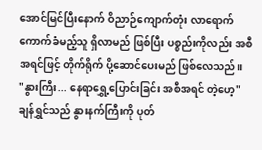အောင်မြင်ပြီးနောက် ဝိညာဉ်ကျောက်တုံး လာရောက် ကောက်ခံမည့်သူ ရှိလာမည် ဖြစ်ပြီး ပစ္စည်းကိုလည်း အစီအရင်ဖြင့် တိုက်ရိုက် ပို့ဆောင်ပေးမည် ဖြစ်လေသည်။
"နွားကြီး... နေရာရွှေ့ပြောင်းခြင်း အစီအရင် တဲ့ဟေ့"
ချန်ရွှင်သည် နွားနက်ကြီးကို ပုတ်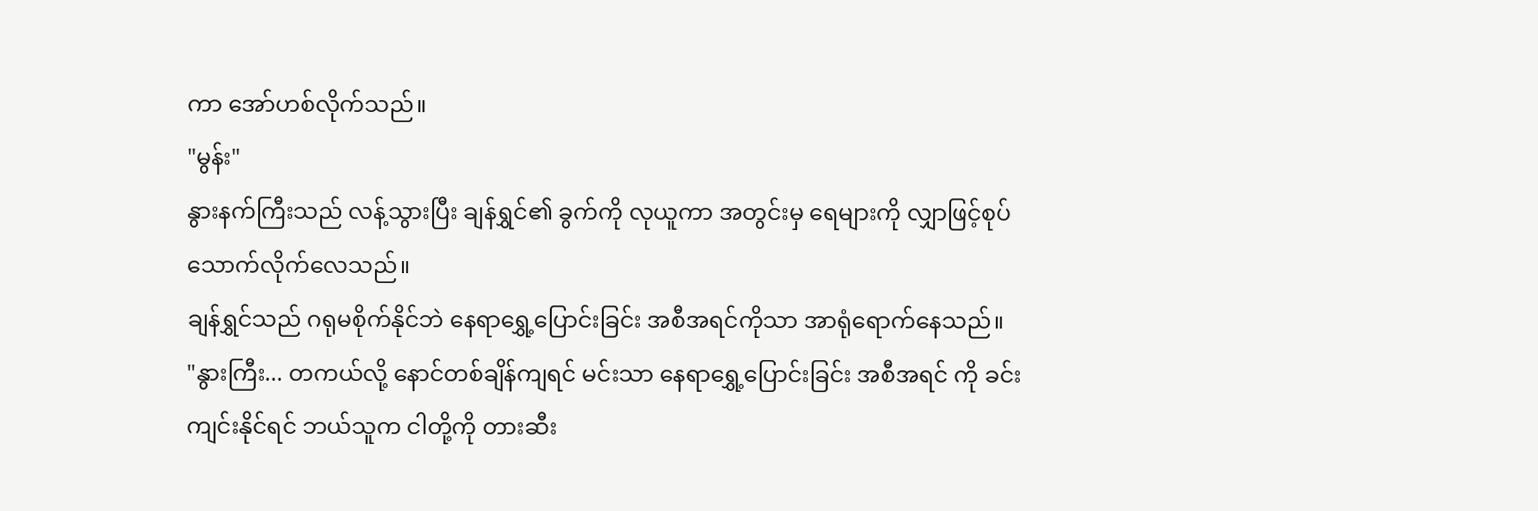ကာ အော်ဟစ်လိုက်သည်။
"မွန်း"
နွားနက်ကြီးသည် လန့်သွားပြီး ချန်ရွှင်၏ ခွက်ကို လုယူကာ အတွင်းမှ ရေများကို လျှာဖြင့်စုပ်သောက်လိုက်လေသည်။
ချန်ရွှင်သည် ဂရုမစိုက်နိုင်ဘဲ နေရာရွှေ့ပြောင်းခြင်း အစီအရင်ကိုသာ အာရုံရောက်နေသည်။
"နွားကြီး... တကယ်လို့ နောင်တစ်ချိန်ကျရင် မင်းသာ နေရာရွှေ့ပြောင်းခြင်း အစီအရင် ကို ခင်းကျင်းနိုင်ရင် ဘယ်သူက ငါတို့ကို တားဆီး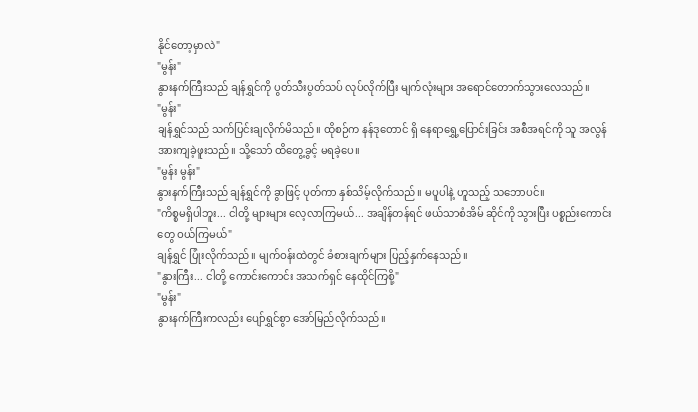နိုင်တော့မှာလဲ"
"မွန်း"
နွားနက်ကြီးသည် ချန်ရွှင်ကို ပွတ်သီးပွတ်သပ် လုပ်လိုက်ပြီး မျက်လုံးများ အရောင်တောက်သွားလေသည်။
"မွန်း"
ချန်ရွှင်သည် သက်ပြင်းချလိုက်မိသည်။ ထိုစဉ်က နန်ဒုတောင် ရှိ နေရာရွှေ့ပြောင်းခြင်း အစီအရင်ကို သူ အလွန် အားကျခဲ့ဖူးသည်။ သို့သော် ထိတွေ့ခွင့် မရခဲ့ပေ။
"မွန်း မွန်း"
နွားနက်ကြီးသည် ချန်ရွှင်ကို ခွာဖြင့် ပုတ်ကာ နှစ်သိမ့်လိုက်သည်။ မပူပါနဲ့ ဟူသည့် သဘောပင်။
"ကိစ္စမရှိပါဘူး... ငါတို့ များများ လေ့လာကြမယ်... အချိန်တန်ရင် ဖယ်သာစံအိမ် ဆိုင်ကို သွားပြီး ပစ္စည်းကောင်းတွေ ဝယ်ကြမယ်"
ချန်ရွှင် ပြုံးလိုက်သည်။ မျက်ဝန်းထဲတွင် ခံစားချက်များ ပြည့်နှက်နေသည်။
"နွားကြီး... ငါတို့ ကောင်းကောင်း အသက်ရှင် နေထိုင်ကြစို့"
"မွန်း"
နွားနက်ကြီးကလည်း ပျော်ရွှင်စွာ အော်မြည်လိုက်သည်။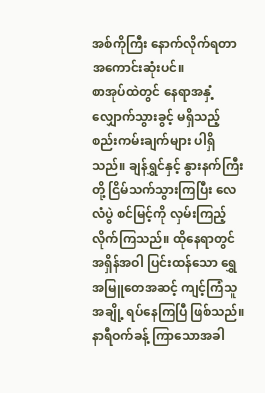အစ်ကိုကြီး နောက်လိုက်ရတာ အကောင်းဆုံးပင်။
စာအုပ်ထဲတွင် နေရာအနှံ့ လျှောက်သွားခွင့် မရှိသည့် စည်းကမ်းချက်များ ပါရှိသည်။ ချန်ရွှင်နှင့် နွားနက်ကြီးတို့ ငြိမ်သက်သွားကြပြီး လေလံပွဲ စင်မြင့်ကို လှမ်းကြည့်လိုက်ကြသည်။ ထိုနေရာတွင် အရှိန်အဝါ ပြင်းထန်သော ရွှေအမြူတေအဆင့် ကျင့်ကြံသူ အချို့ ရပ်နေကြပြီ ဖြစ်သည်။
နာရီဝက်ခန့် ကြာသောအခါ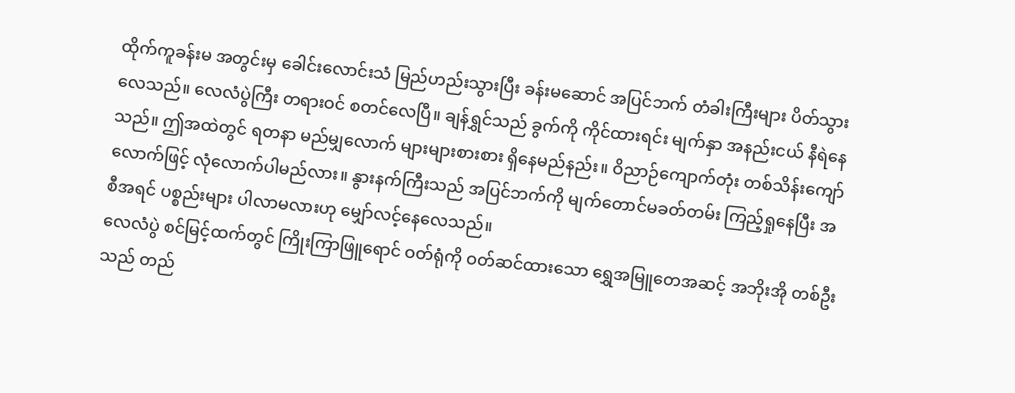ထိုက်ကူခန်းမ အတွင်းမှ ခေါင်းလောင်းသံ မြည်ဟည်းသွားပြီး ခန်းမဆောင် အပြင်ဘက် တံခါးကြီးများ ပိတ်သွားလေသည်။ လေလံပွဲကြီး တရားဝင် စတင်လေပြီ။ ချန်ရွှင်သည် ခွက်ကို ကိုင်ထားရင်း မျက်နှာ အနည်းငယ် နီရဲနေသည်။ ဤအထဲတွင် ရတနာ မည်မျှလောက် များများစားစား ရှိနေမည်နည်း။ ဝိညာဉ်ကျောက်တုံး တစ်သိန်းကျော်လောက်ဖြင့် လုံလောက်ပါမည်လား။ နွားနက်ကြီးသည် အပြင်ဘက်ကို မျက်တောင်မခတ်တမ်း ကြည့်ရှုနေပြီး အစီအရင် ပစ္စည်းများ ပါလာမလားဟု မျှော်လင့်နေလေသည်။
လေလံပွဲ စင်မြင့်ထက်တွင် ကြိုးကြာဖြူရောင် ဝတ်ရုံကို ဝတ်ဆင်ထားသော ရွှေအမြူတေအဆင့် အဘိုးအို တစ်ဦးသည် တည်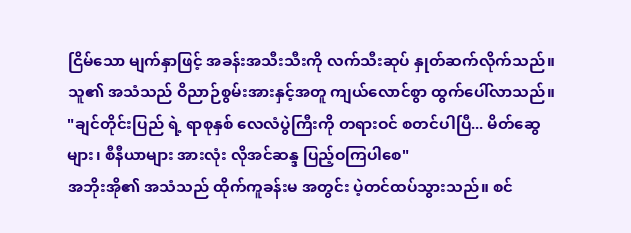ငြိမ်သော မျက်နှာဖြင့် အခန်းအသီးသီးကို လက်သီးဆုပ် နှုတ်ဆက်လိုက်သည်။ သူ၏ အသံသည် ဝိညာဉ်စွမ်းအားနှင့်အတူ ကျယ်လောင်စွာ ထွက်ပေါ်လာသည်။
"ချင်တိုင်းပြည် ရဲ့ ရာစုနှစ် လေလံပွဲကြီးကို တရားဝင် စတင်ပါပြီ... မိတ်ဆွေများ၊ စီနီယာများ အားလုံး လိုအင်ဆန္ဒ ပြည့်ဝကြပါစေ"
အဘိုးအို၏ အသံသည် ထိုက်ကူခန်းမ အတွင်း ပဲ့တင်ထပ်သွားသည်။ စင်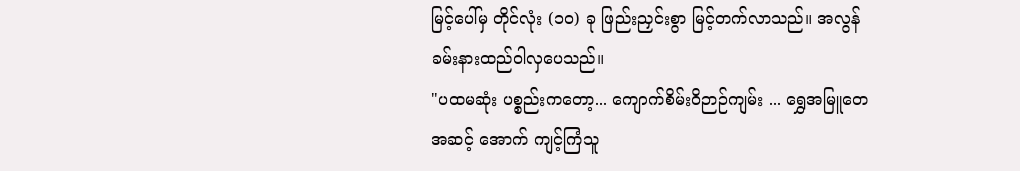မြင့်ပေါ်မှ တိုင်လုံး (၁၀) ခု ဖြည်းညှင်းစွာ မြင့်တက်လာသည်။ အလွန် ခမ်းနားထည်ဝါလှပေသည်။
"ပထမဆုံး ပစ္စည်းကတော့... ကျောက်စိမ်းဝိဉာဉ်ကျမ်း ... ရွှေအမြူတေအဆင့် အောက် ကျင့်ကြံသူ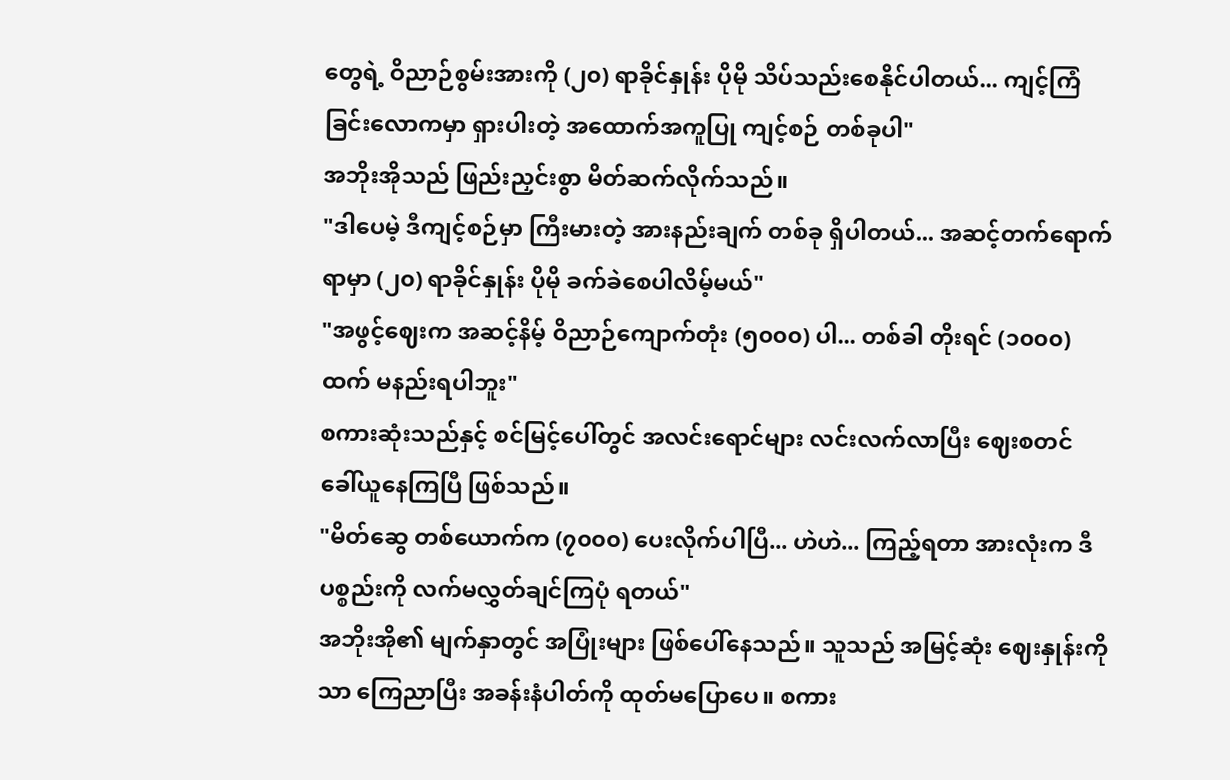တွေရဲ့ ဝိညာဉ်စွမ်းအားကို (၂၀) ရာခိုင်နှုန်း ပိုမို သိပ်သည်းစေနိုင်ပါတယ်... ကျင့်ကြံခြင်းလောကမှာ ရှားပါးတဲ့ အထောက်အကူပြု ကျင့်စဉ် တစ်ခုပါ"
အဘိုးအိုသည် ဖြည်းညှင်းစွာ မိတ်ဆက်လိုက်သည်။
"ဒါပေမဲ့ ဒီကျင့်စဉ်မှာ ကြီးမားတဲ့ အားနည်းချက် တစ်ခု ရှိပါတယ်... အဆင့်တက်ရောက်ရာမှာ (၂၀) ရာခိုင်နှုန်း ပိုမို ခက်ခဲစေပါလိမ့်မယ်"
"အဖွင့်ဈေးက အဆင့်နိမ့် ဝိညာဉ်ကျောက်တုံး (၅၀၀၀) ပါ... တစ်ခါ တိုးရင် (၁၀၀၀) ထက် မနည်းရပါဘူး"
စကားဆုံးသည်နှင့် စင်မြင့်ပေါ်တွင် အလင်းရောင်များ လင်းလက်လာပြီး ဈေးစတင် ခေါ်ယူနေကြပြီ ဖြစ်သည်။
"မိတ်ဆွေ တစ်ယောက်က (၇၀၀၀) ပေးလိုက်ပါပြီ... ဟဲဟဲ... ကြည့်ရတာ အားလုံးက ဒီပစ္စည်းကို လက်မလွှတ်ချင်ကြပုံ ရတယ်"
အဘိုးအို၏ မျက်နှာတွင် အပြုံးများ ဖြစ်ပေါ်နေသည်။ သူသည် အမြင့်ဆုံး ဈေးနှုန်းကိုသာ ကြေညာပြီး အခန်းနံပါတ်ကို ထုတ်မပြောပေ။ စကား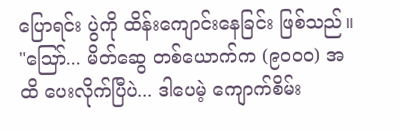ပြောရင်း ပွဲကို ထိန်းကျောင်းနေခြင်း ဖြစ်သည်။
"ဪ... မိတ်ဆွေ တစ်ယောက်က (၉၀၀၀) အထိ ပေးလိုက်ပြီပဲ... ဒါပေမဲ့ ကျောက်စိမ်း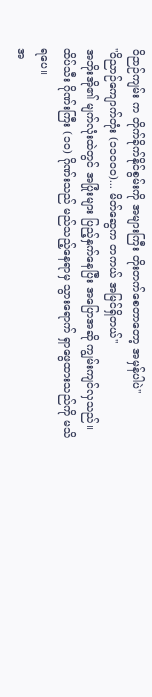ဝိဉာဉ်ကျမ်း က တိုက်ခိုက်နိုင်စွမ်းကို အများကြီး တိုးတက်စေတာတော့ အမှန်ပါပဲ"
"ဝိညာဉ်ကျောက်တုံး (၁၁၀၀၀)... မိတ်ဆွေက တကယ် အမြင်ရှိတယ်"
အဘိုးအို၏ မျက်လုံးထဲတွင် အပြုံးများ ပြည့်နှက်နေပြီး အပြောအဆို ကျွမ်းကျင်လှသည်။ ထိပ်သီး ဂိုဏ်းကြီး (၁၀) ဂိုဏ်းသည် မည်သည့်နေရာမှ သွားရောက် ရှာဖွေထားသည်ကို မသိရပေ။
အ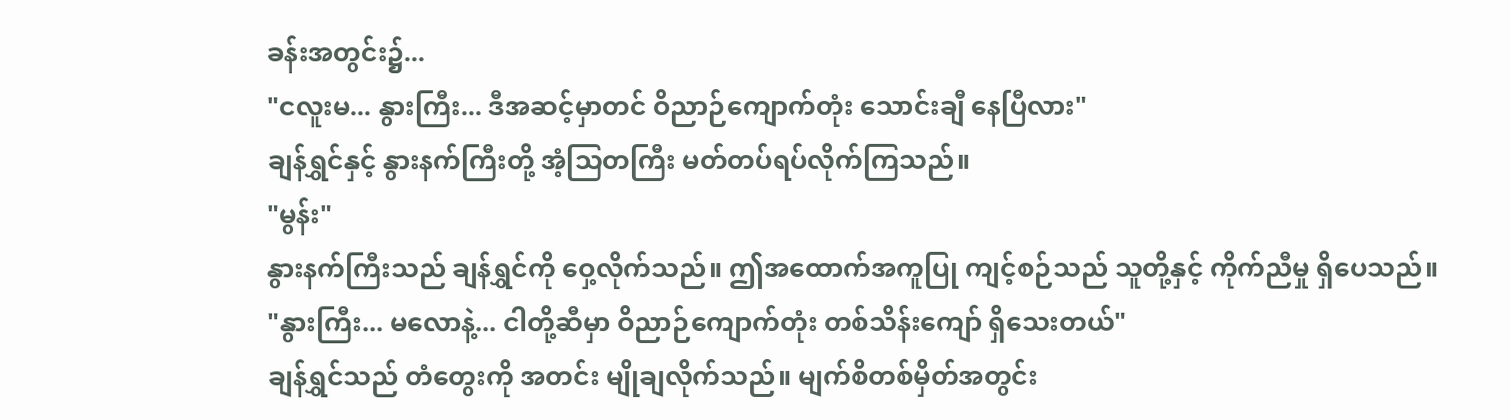ခန်းအတွင်း၌...
"ငလူးမ... နွားကြီး... ဒီအဆင့်မှာတင် ဝိညာဉ်ကျောက်တုံး သောင်းချီ နေပြီလား"
ချန်ရွှင်နှင့် နွားနက်ကြီးတို့ အံ့သြတကြီး မတ်တပ်ရပ်လိုက်ကြသည်။
"မွန်း"
နွားနက်ကြီးသည် ချန်ရွှင်ကို ဝှေ့လိုက်သည်။ ဤအထောက်အကူပြု ကျင့်စဉ်သည် သူတို့နှင့် ကိုက်ညီမှု ရှိပေသည်။
"နွားကြီး... မလောနဲ့... ငါတို့ဆီမှာ ဝိညာဉ်ကျောက်တုံး တစ်သိန်းကျော် ရှိသေးတယ်"
ချန်ရွှင်သည် တံတွေးကို အတင်း မျိုချလိုက်သည်။ မျက်စိတစ်မှိတ်အတွင်း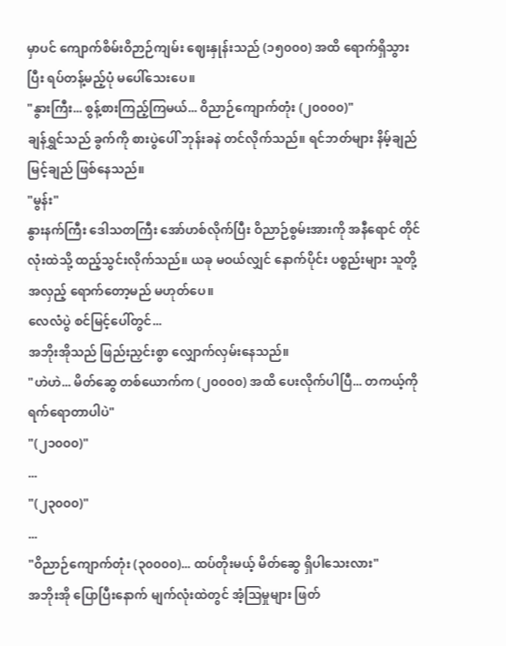မှာပင် ကျောက်စိမ်းဝိဉာဉ်ကျမ်း ဈေးနှုန်းသည် (၁၅၀၀၀) အထိ ရောက်ရှိသွားပြီး ရပ်တန့်မည့်ပုံ မပေါ်သေးပေ။
"နွားကြီး... စွန့်စားကြည့်ကြမယ်... ဝိညာဉ်ကျောက်တုံး (၂၀၀၀၀)"
ချန်ရွှင်သည် ခွက်ကို စားပွဲပေါ် ဘုန်းခနဲ တင်လိုက်သည်။ ရင်ဘတ်များ နိမ့်ချည်မြင့်ချည် ဖြစ်နေသည်။
"မွန်း"
နွားနက်ကြီး ဒေါသတကြီး အော်ဟစ်လိုက်ပြီး ဝိညာဉ်စွမ်းအားကို အနီရောင် တိုင်လုံးထဲသို့ ထည့်သွင်းလိုက်သည်။ ယခု မဝယ်လျှင် နောက်ပိုင်း ပစ္စည်းများ သူတို့အလှည့် ရောက်တော့မည် မဟုတ်ပေ။
လေလံပွဲ စင်မြင့်ပေါ်တွင်...
အဘိုးအိုသည် ဖြည်းညှင်းစွာ လျှောက်လှမ်းနေသည်။
"ဟဲဟဲ... မိတ်ဆွေ တစ်ယောက်က (၂၀၀၀၀) အထိ ပေးလိုက်ပါပြီ... တကယ့်ကို ရက်ရောတာပါပဲ"
"(၂၁၀၀၀)"
...
"(၂၃၀၀၀)"
...
"ဝိညာဉ်ကျောက်တုံး (၃၀၀၀၀)... ထပ်တိုးမယ့် မိတ်ဆွေ ရှိပါသေးလား"
အဘိုးအို ပြောပြီးနောက် မျက်လုံးထဲတွင် အံ့သြမှုများ ဖြတ်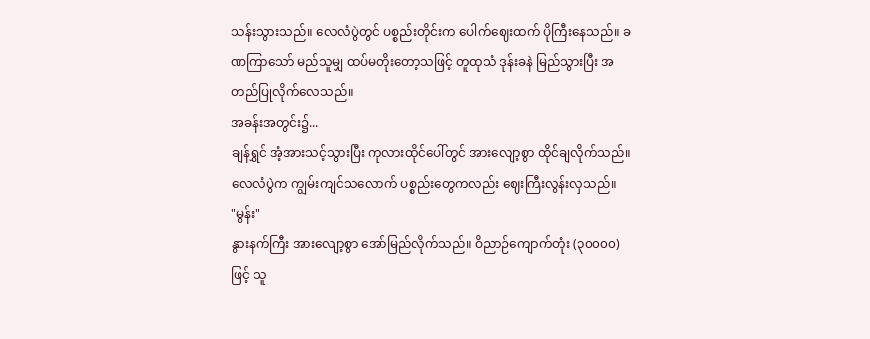သန်းသွားသည်။ လေလံပွဲတွင် ပစ္စည်းတိုင်းက ပေါက်ဈေးထက် ပိုကြီးနေသည်။ ခဏကြာသော် မည်သူမျှ ထပ်မတိုးတော့သဖြင့် တူထုသံ ဒုန်းခနဲ မြည်သွားပြီး အတည်ပြုလိုက်လေသည်။
အခန်းအတွင်း၌...
ချန်ရွှင် အံ့အားသင့်သွားပြီး ကုလားထိုင်ပေါ်တွင် အားလျော့စွာ ထိုင်ချလိုက်သည်။ လေလံပွဲက ကျွမ်းကျင်သလောက် ပစ္စည်းတွေကလည်း ဈေးကြီးလွန်းလှသည်။
"မွန်း"
နွားနက်ကြီး အားလျော့စွာ အော်မြည်လိုက်သည်။ ဝိညာဉ်ကျောက်တုံး (၃၀၀၀၀) ဖြင့် သူ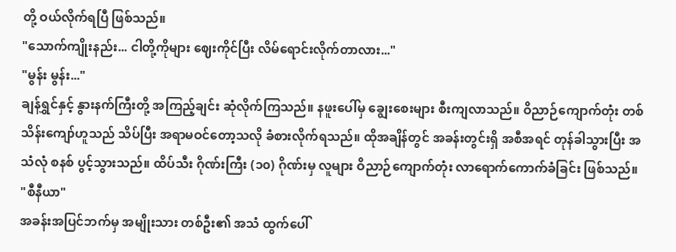တို့ ဝယ်လိုက်ရပြီ ဖြစ်သည်။
"သောက်ကျိုးနည်း... ငါတို့ကိုများ ဈေးကိုင်ပြီး လိမ်ရောင်းလိုက်တာလား..."
"မွန်း မွန်း..."
ချန်ရွှင်နှင့် နွားနက်ကြီးတို့ အကြည့်ချင်း ဆုံလိုက်ကြသည်။ နဖူးပေါ်မှ ချွေးစေးများ စီးကျလာသည်။ ဝိညာဉ်ကျောက်တုံး တစ်သိန်းကျော်ဟူသည် သိပ်ပြီး အရာမဝင်တော့သလို ခံစားလိုက်ရသည်။ ထိုအချိန်တွင် အခန်းတွင်းရှိ အစီအရင် တုန်ခါသွားပြီး အသံလုံ စနစ် ပွင့်သွားသည်။ ထိပ်သီး ဂိုဏ်းကြီး (၁၀) ဂိုဏ်းမှ လူများ ဝိညာဉ်ကျောက်တုံး လာရောက်ကောက်ခံခြင်း ဖြစ်သည်။
"စီနီယာ"
အခန်းအပြင်ဘက်မှ အမျိုးသား တစ်ဦး၏ အသံ ထွက်ပေါ်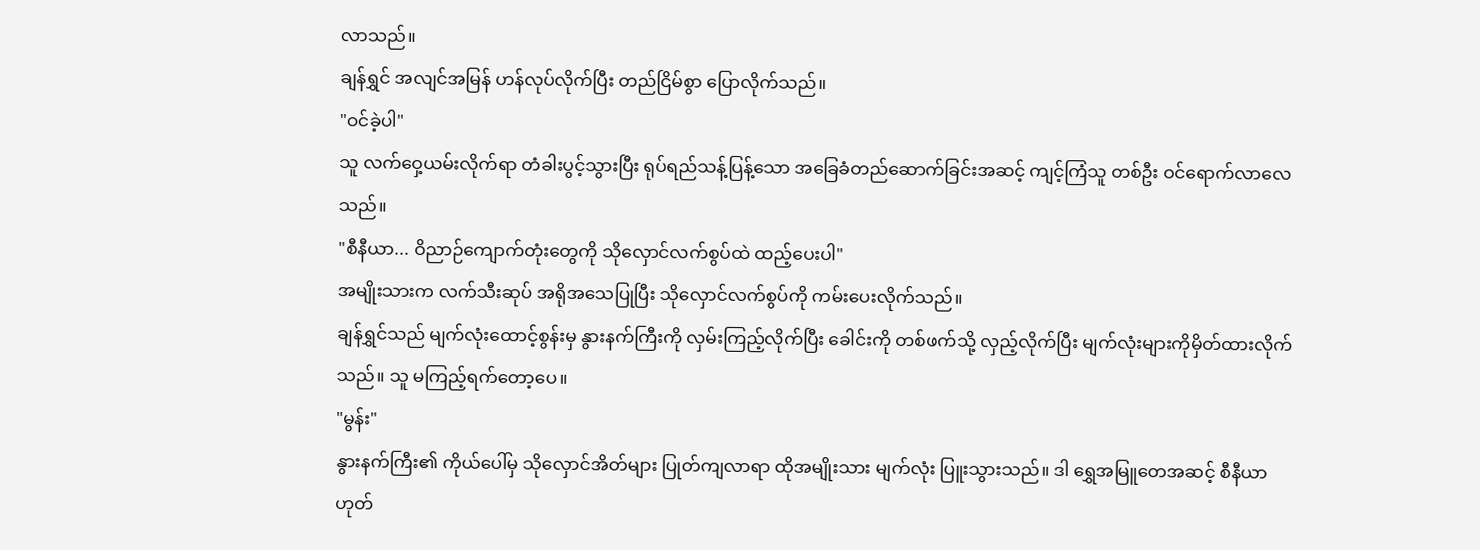လာသည်။
ချန်ရွှင် အလျင်အမြန် ဟန်လုပ်လိုက်ပြီး တည်ငြိမ်စွာ ပြောလိုက်သည်။
"ဝင်ခဲ့ပါ"
သူ လက်ဝှေ့ယမ်းလိုက်ရာ တံခါးပွင့်သွားပြီး ရုပ်ရည်သန့်ပြန့်သော အခြေခံတည်ဆောက်ခြင်းအဆင့် ကျင့်ကြံသူ တစ်ဦး ဝင်ရောက်လာလေသည်။
"စီနီယာ... ဝိညာဉ်ကျောက်တုံးတွေကို သိုလှောင်လက်စွပ်ထဲ ထည့်ပေးပါ"
အမျိုးသားက လက်သီးဆုပ် အရိုအသေပြုပြီး သိုလှောင်လက်စွပ်ကို ကမ်းပေးလိုက်သည်။
ချန်ရွှင်သည် မျက်လုံးထောင့်စွန်းမှ နွားနက်ကြီးကို လှမ်းကြည့်လိုက်ပြီး ခေါင်းကို တစ်ဖက်သို့ လှည့်လိုက်ပြီး မျက်လုံးများကိုမှိတ်ထားလိုက်သည်။ သူ မကြည့်ရက်တော့ပေ။
"မွန်း"
နွားနက်ကြီး၏ ကိုယ်ပေါ်မှ သိုလှောင်အိတ်များ ပြုတ်ကျလာရာ ထိုအမျိုးသား မျက်လုံး ပြူးသွားသည်။ ဒါ ရွှေအမြူတေအဆင့် စီနီယာ ဟုတ်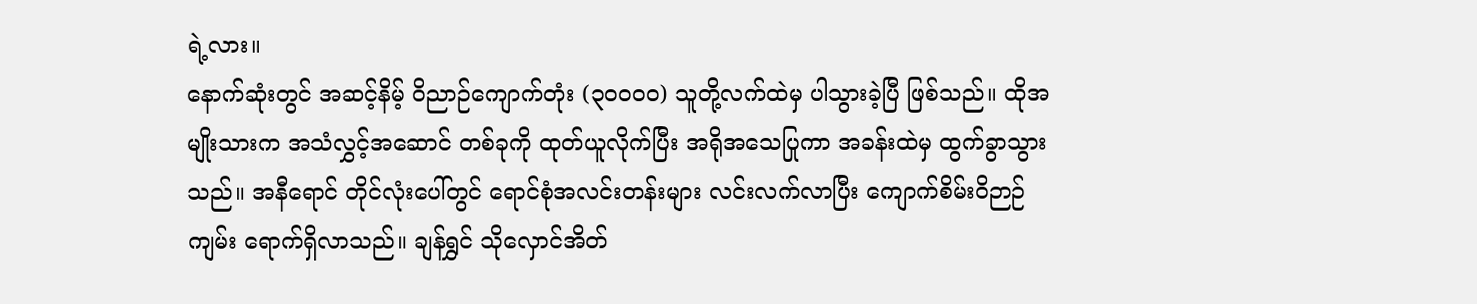ရဲ့လား။
နောက်ဆုံးတွင် အဆင့်နိမ့် ဝိညာဉ်ကျောက်တုံး (၃၀၀၀၀) သူတို့လက်ထဲမှ ပါသွားခဲ့ပြီ ဖြစ်သည်။ ထိုအမျိုးသားက အသံလွှင့်အဆောင် တစ်ခုကို ထုတ်ယူလိုက်ပြီး အရိုအသေပြုကာ အခန်းထဲမှ ထွက်ခွာသွားသည်။ အနီရောင် တိုင်လုံးပေါ်တွင် ရောင်စုံအလင်းတန်းများ လင်းလက်လာပြီး ကျောက်စိမ်းဝိဉာဉ်ကျမ်း ရောက်ရှိလာသည်။ ချန်ရွှင် သိုလှောင်အိတ်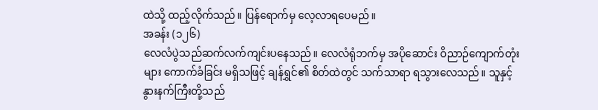ထဲသို့ ထည့်လိုက်သည်။ ပြန်ရောက်မှ လေ့လာရပေမည်။
အခန်း (၁၂၆)
လေလံပွဲသည်ဆက်လက်ကျင်းပနေသည်။ လေလံရုံဘက်မှ အပိုဆောင်း ဝိညာဉ်ကျောက်တုံးများ ကောက်ခံခြင်း မရှိသဖြင့် ချန်ရွှင်၏ စိတ်ထဲတွင် သက်သာရာ ရသွားလေသည်။ သူနှင့် နွားနက်ကြီးတို့သည်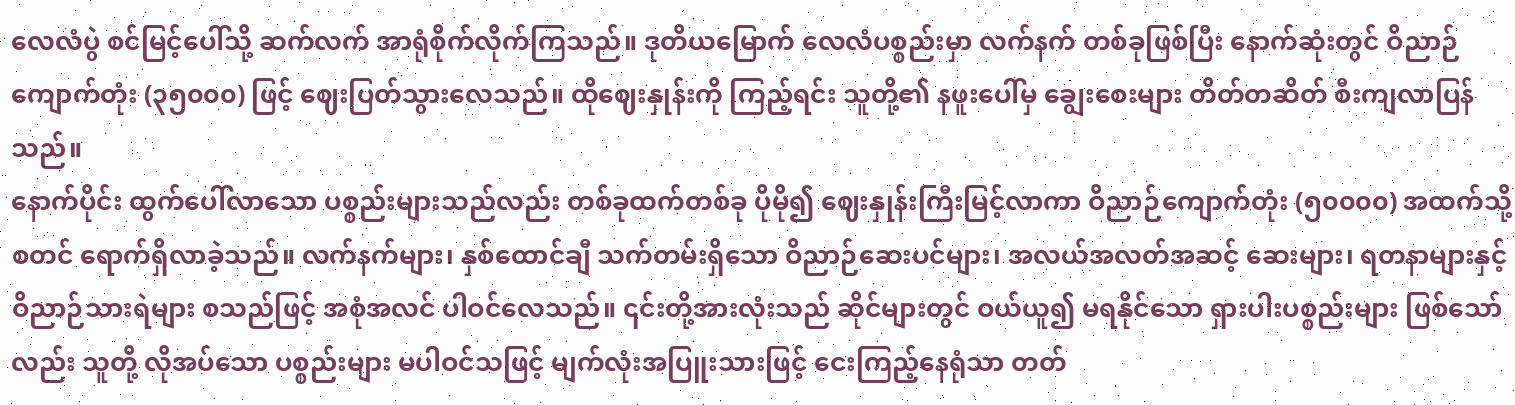လေလံပွဲ စင်မြင့်ပေါ်သို့ ဆက်လက် အာရုံစိုက်လိုက်ကြသည်။ ဒုတိယမြောက် လေလံပစ္စည်းမှာ လက်နက် တစ်ခုဖြစ်ပြီး နောက်ဆုံးတွင် ဝိညာဉ်ကျောက်တုံး (၃၅၀၀၀) ဖြင့် ဈေးပြတ်သွားလေသည်။ ထိုဈေးနှုန်းကို ကြည့်ရင်း သူတို့၏ နဖူးပေါ်မှ ချွေးစေးများ တိတ်တဆိတ် စီးကျလာပြန်သည်။
နောက်ပိုင်း ထွက်ပေါ်လာသော ပစ္စည်းများသည်လည်း တစ်ခုထက်တစ်ခု ပိုမို၍ ဈေးနှုန်းကြီးမြင့်လာကာ ဝိညာဉ်ကျောက်တုံး (၅၀၀၀၀) အထက်သို့ စတင် ရောက်ရှိလာခဲ့သည်။ လက်နက်များ၊ နှစ်ထောင်ချီ သက်တမ်းရှိသော ဝိညာဉ်ဆေးပင်များ၊ အလယ်အလတ်အဆင့် ဆေးများ၊ ရတနာများနှင့် ဝိညာဉ်သားရဲများ စသည်ဖြင့် အစုံအလင် ပါဝင်လေသည်။ ၎င်းတို့အားလုံးသည် ဆိုင်များတွင် ဝယ်ယူ၍ မရနိုင်သော ရှားပါးပစ္စည်းများ ဖြစ်သော်လည်း သူတို့ လိုအပ်သော ပစ္စည်းများ မပါဝင်သဖြင့် မျက်လုံးအပြူးသားဖြင့် ငေးကြည့်နေရုံသာ တတ်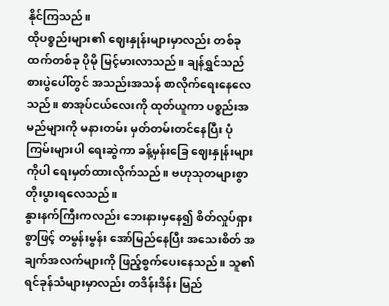နိုင်ကြသည်။
ထိုပစ္စည်းများ၏ ဈေးနှုန်းများမှာလည်း တစ်ခုထက်တစ်ခု ပိုမို မြင့်မားလာသည်။ ချန်ရွှင်သည် စားပွဲပေါ်တွင် အသည်းအသန် စာလိုက်ရေးနေလေသည်။ စာအုပ်ငယ်လေးကို ထုတ်ယူကာ ပစ္စည်းအမည်များကို မနားတမ်း မှတ်တမ်းတင်နေပြီး ပုံကြမ်းများပါ ရေးဆွဲကာ ခန့်မှန်းခြေ ဈေးနှုန်းများကိုပါ ရေးမှတ်ထားလိုက်သည်။ ဗဟုသုတများစွာ တိုးပွားရလေသည်။
နွားနက်ကြီးကလည်း ဘေးနားမှနေ၍ စိတ်လှုပ်ရှားစွာဖြင့် တမွန်းမွန်း အော်မြည်နေပြီး အသေးစိတ် အချက်အလက်များကို ဖြည့်စွက်ပေးနေသည်။ သူ၏ ရင်ခုန်သံများမှာလည်း တဒိန်းဒိန်း မြည်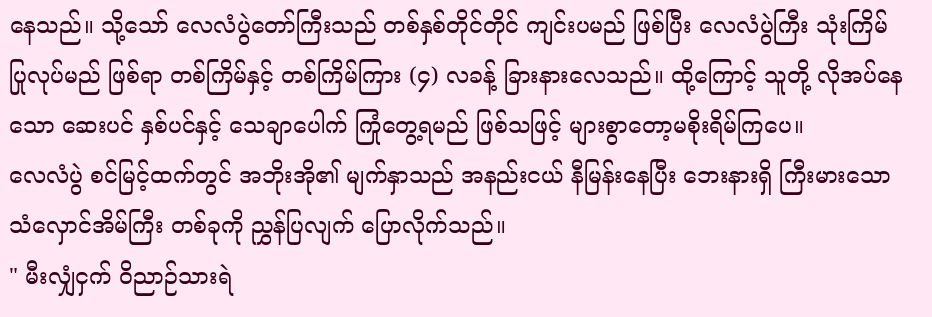နေသည်။ သို့သော် လေလံပွဲတော်ကြီးသည် တစ်နှစ်တိုင်တိုင် ကျင်းပမည် ဖြစ်ပြီး လေလံပွဲကြီး သုံးကြိမ် ပြုလုပ်မည် ဖြစ်ရာ တစ်ကြိမ်နှင့် တစ်ကြိမ်ကြား (၄) လခန့် ခြားနားလေသည်။ ထို့ကြောင့် သူတို့ လိုအပ်နေသော ဆေးပင် နှစ်ပင်နှင့် သေချာပေါက် ကြုံတွေ့ရမည် ဖြစ်သဖြင့် များစွာတော့မစိုးရိမ်ကြပေ။
လေလံပွဲ စင်မြင့်ထက်တွင် အဘိုးအို၏ မျက်နှာသည် အနည်းငယ် နီမြန်းနေပြီး ဘေးနားရှိ ကြီးမားသော သံလှောင်အိမ်ကြီး တစ်ခုကို ညွှန်ပြလျက် ပြောလိုက်သည်။
" မီးလျှံငှက် ဝိညာဉ်သားရဲ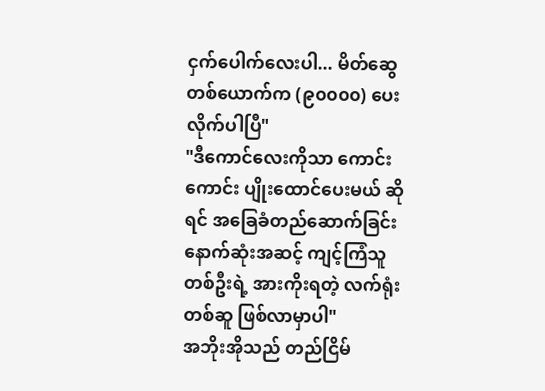ငှက်ပေါက်လေးပါ... မိတ်ဆွေ တစ်ယောက်က (၉၀၀၀၀) ပေးလိုက်ပါပြီ"
"ဒီကောင်လေးကိုသာ ကောင်းကောင်း ပျိုးထောင်ပေးမယ် ဆိုရင် အခြေခံတည်ဆောက်ခြင်း နောက်ဆုံးအဆင့် ကျင့်ကြံသူ တစ်ဦးရဲ့ အားကိုးရတဲ့ လက်ရုံးတစ်ဆူ ဖြစ်လာမှာပါ"
အဘိုးအိုသည် တည်ငြိမ်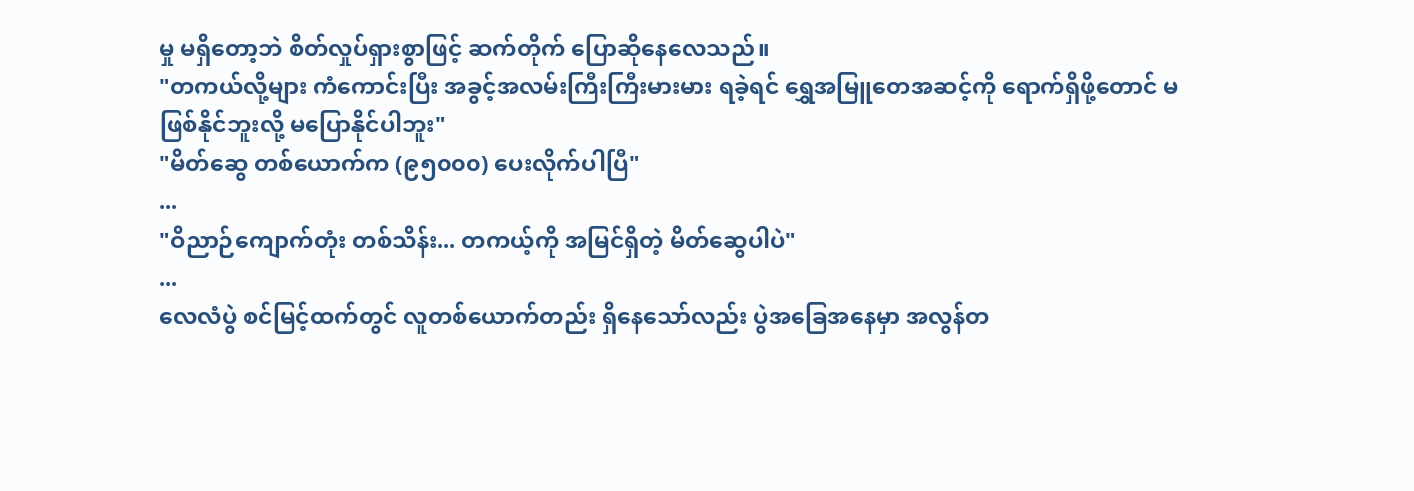မှု မရှိတော့ဘဲ စိတ်လှုပ်ရှားစွာဖြင့် ဆက်တိုက် ပြောဆိုနေလေသည်။
"တကယ်လို့များ ကံကောင်းပြီး အခွင့်အလမ်းကြီးကြီးမားမား ရခဲ့ရင် ရွှေအမြူတေအဆင့်ကို ရောက်ရှိဖို့တောင် မဖြစ်နိုင်ဘူးလို့ မပြောနိုင်ပါဘူး"
"မိတ်ဆွေ တစ်ယောက်က (၉၅၀၀၀) ပေးလိုက်ပါပြီ"
...
"ဝိညာဉ်ကျောက်တုံး တစ်သိန်း... တကယ့်ကို အမြင်ရှိတဲ့ မိတ်ဆွေပါပဲ"
...
လေလံပွဲ စင်မြင့်ထက်တွင် လူတစ်ယောက်တည်း ရှိနေသော်လည်း ပွဲအခြေအနေမှာ အလွန်တ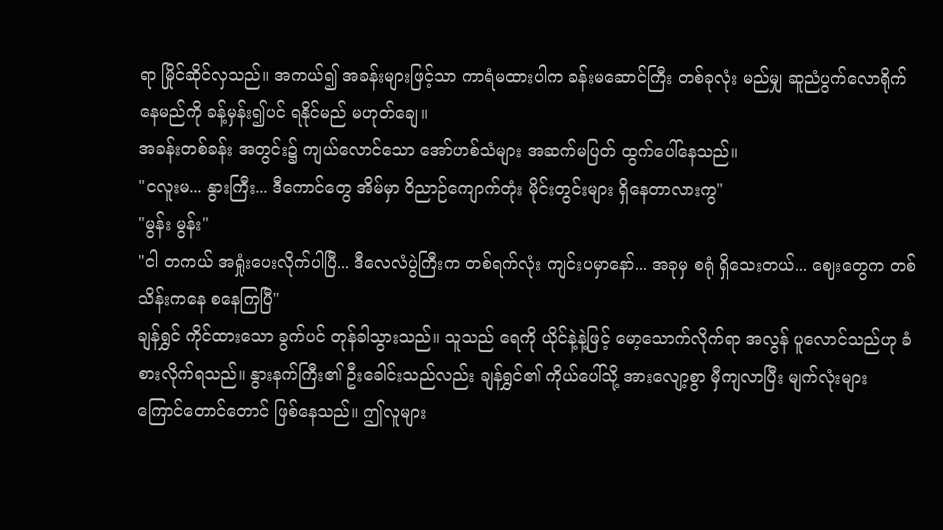ရာ မြိုင်ဆိုင်လှသည်။ အကယ်၍ အခန်းများဖြင့်သာ ကာရံမထားပါက ခန်းမဆောင်ကြီး တစ်ခုလုံး မည်မျှ ဆူညံပွက်လောရိုက်နေမည်ကို ခန့်မှန်း၍ပင် ရနိုင်မည် မဟုတ်ချေ။
အခန်းတစ်ခန်း အတွင်း၌ ကျယ်လောင်သော အော်ဟစ်သံများ အဆက်မပြတ် ထွက်ပေါ်နေသည်။
"ငလူးမ... နွားကြီး... ဒီကောင်တွေ အိမ်မှာ ဝိညာဉ်ကျောက်တုံး မိုင်းတွင်းများ ရှိနေတာလားကွ"
"မွန်း မွန်း"
"ငါ တကယ် အရှုံးပေးလိုက်ပါပြီ... ဒီလေလံပွဲကြီးက တစ်ရက်လုံး ကျင်းပမှာနော်... အခုမှ စရုံ ရှိသေးတယ်... ဈေးတွေက တစ်သိန်းကနေ စနေကြပြီ"
ချန်ရွှင် ကိုင်ထားသော ခွက်ပင် တုန်ခါသွားသည်။ သူသည် ရေကို ယိုင်နဲ့နဲ့ဖြင့် မော့သောက်လိုက်ရာ အလွန် ပူလောင်သည်ဟု ခံစားလိုက်ရသည်။ နွားနက်ကြီး၏ ဦးခေါင်းသည်လည်း ချန်ရွှင်၏ ကိုယ်ပေါ်သို့ အားလျော့စွာ မှီကျလာပြီး မျက်လုံးများ ကြောင်တောင်တောင် ဖြစ်နေသည်။ ဤလူများ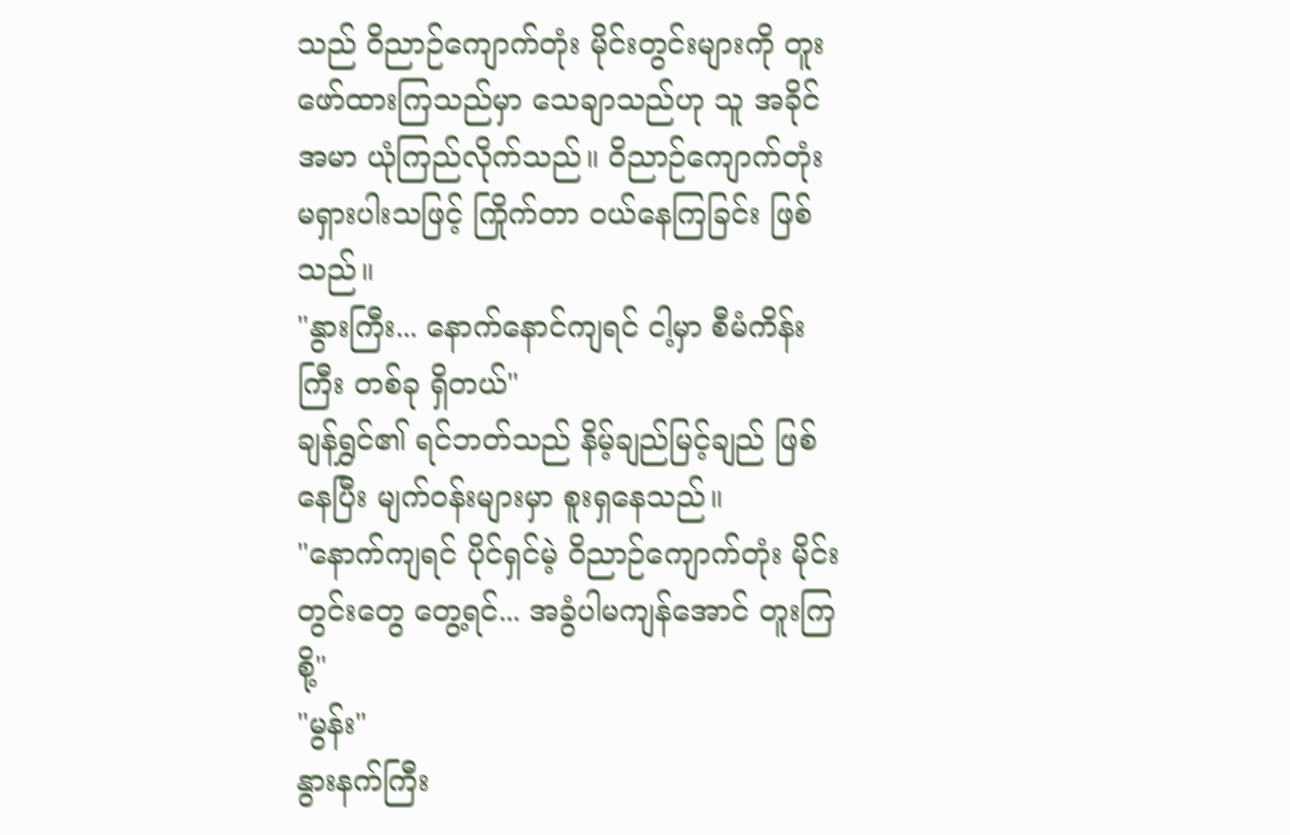သည် ဝိညာဉ်ကျောက်တုံး မိုင်းတွင်းများကို တူးဖော်ထားကြသည်မှာ သေချာသည်ဟု သူ အခိုင်အမာ ယုံကြည်လိုက်သည်။ ဝိညာဉ်ကျောက်တုံး မရှားပါးသဖြင့် ကြိုက်တာ ဝယ်နေကြခြင်း ဖြစ်သည်။
"နွားကြီး... နောက်နောင်ကျရင် ငါ့မှာ စီမံကိန်းကြီး တစ်ခု ရှိတယ်"
ချန်ရွှင်၏ ရင်ဘတ်သည် နိမ့်ချည်မြင့်ချည် ဖြစ်နေပြီး မျက်ဝန်းများမှာ စူးရှနေသည်။
"နောက်ကျရင် ပိုင်ရှင်မဲ့ ဝိညာဉ်ကျောက်တုံး မိုင်းတွင်းတွေ တွေ့ရင်... အခွံပါမကျန်အောင် တူးကြစို့"
"မွန်း"
နွားနက်ကြီး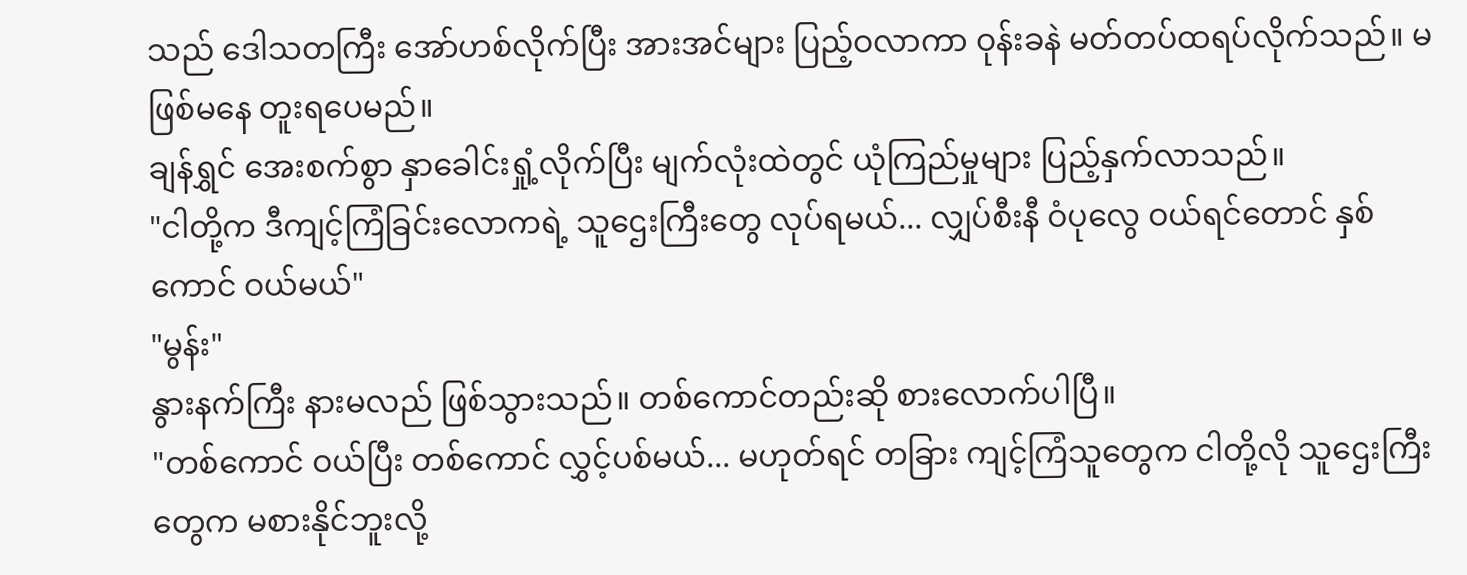သည် ဒေါသတကြီး အော်ဟစ်လိုက်ပြီး အားအင်များ ပြည့်ဝလာကာ ဝုန်းခနဲ မတ်တပ်ထရပ်လိုက်သည်။ မဖြစ်မနေ တူးရပေမည်။
ချန်ရွှင် အေးစက်စွာ နှာခေါင်းရှုံ့လိုက်ပြီး မျက်လုံးထဲတွင် ယုံကြည်မှုများ ပြည့်နှက်လာသည်။
"ငါတို့က ဒီကျင့်ကြံခြင်းလောကရဲ့ သူဌေးကြီးတွေ လုပ်ရမယ်... လျှပ်စီးနီ ဝံပုလွေ ဝယ်ရင်တောင် နှစ်ကောင် ဝယ်မယ်"
"မွန်း"
နွားနက်ကြီး နားမလည် ဖြစ်သွားသည်။ တစ်ကောင်တည်းဆို စားလောက်ပါပြီ။
"တစ်ကောင် ဝယ်ပြီး တစ်ကောင် လွှင့်ပစ်မယ်... မဟုတ်ရင် တခြား ကျင့်ကြံသူတွေက ငါတို့လို သူဌေးကြီးတွေက မစားနိုင်ဘူးလို့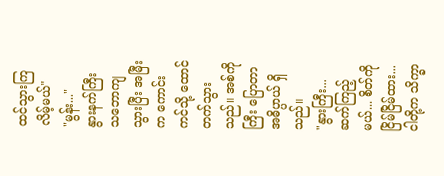ထင်သွားကြလိမ့်မယ်"
"မွန်း..."
နွားနက်ကြီး သဘောကျသွားပြီး အမြီးက ကောင်းကင်သို့ ထောင်တက်သွားသည်။ အစ်ကိုကြီး ပြောတာ အဓိပ္ပာယ် ရှိသည်။
"နွားကြီး... ဆက်ကြည့်မယ်... စိတ်ကို ငြိမ်ငြိမ်ထား... ငါတို့က သိက္ခာ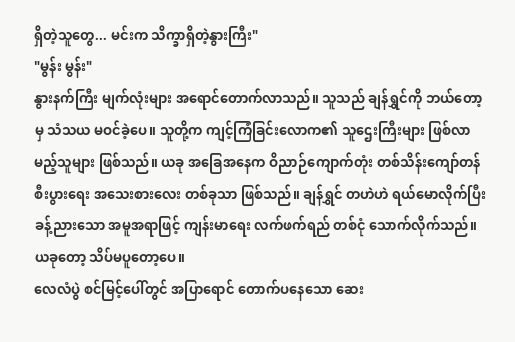ရှိတဲ့သူတွေ... မင်းက သိက္ခာရှိတဲ့နွားကြီး"
"မွန်း မွန်း"
နွားနက်ကြီး မျက်လုံးများ အရောင်တောက်လာသည်။ သူသည် ချန်ရွှင်ကို ဘယ်တော့မှ သံသယ မဝင်ခဲ့ပေ။ သူတို့က ကျင့်ကြံခြင်းလောက၏ သူဌေးကြီးများ ဖြစ်လာမည့်သူများ ဖြစ်သည်။ ယခု အခြေအနေက ဝိညာဉ်ကျောက်တုံး တစ်သိန်းကျော်တန် စီးပွားရေး အသေးစားလေး တစ်ခုသာ ဖြစ်သည်။ ချန်ရွှင် တဟဲဟဲ ရယ်မောလိုက်ပြီး ခန့်ညားသော အမူအရာဖြင့် ကျန်းမာရေး လက်ဖက်ရည် တစ်ငုံ သောက်လိုက်သည်။ ယခုတော့ သိပ်မပူတော့ပေ။
လေလံပွဲ စင်မြင့်ပေါ်တွင် အပြာရောင် တောက်ပနေသော ဆေး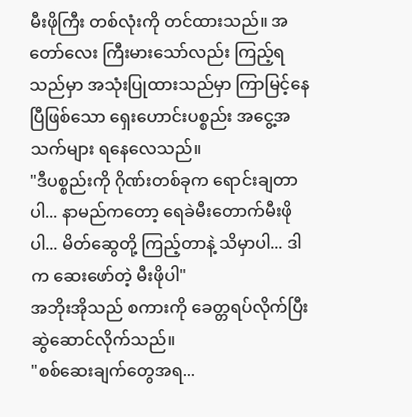မီးဖိုကြီး တစ်လုံးကို တင်ထားသည်။ အတော်လေး ကြီးမားသော်လည်း ကြည့်ရသည်မှာ အသုံးပြုထားသည်မှာ ကြာမြင့်နေပြီဖြစ်သော ရှေးဟောင်းပစ္စည်း အငွေ့အသက်များ ရနေလေသည်။
"ဒီပစ္စည်းကို ဂိုဏ်းတစ်ခုက ရောင်းချတာပါ... နာမည်ကတော့ ရေခဲမီးတောက်မီးဖို ပါ... မိတ်ဆွေတို့ ကြည့်တာနဲ့ သိမှာပါ... ဒါက ဆေးဖော်တဲ့ မီးဖိုပါ"
အဘိုးအိုသည် စကားကို ခေတ္တရပ်လိုက်ပြီး ဆွဲဆောင်လိုက်သည်။
"စစ်ဆေးချက်တွေအရ...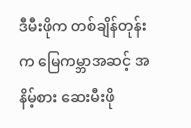ဒီမီးဖိုက တစ်ချိန်တုန်းက မြေကမ္ဘာအဆင့် အနိမ့်စား ဆေးမီးဖို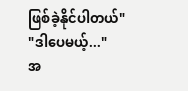ဖြစ်ခဲ့နိုင်ပါတယ်"
"ဒါပေမယ့်..."
အ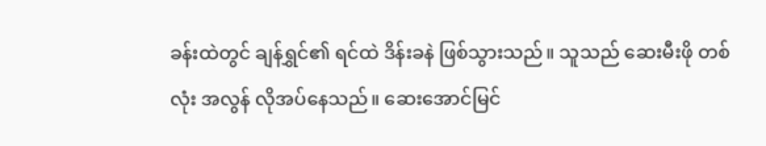ခန်းထဲတွင် ချန်ရွှင်၏ ရင်ထဲ ဒိန်းခနဲ ဖြစ်သွားသည်။ သူသည် ဆေးမီးဖို တစ်လုံး အလွန် လိုအပ်နေသည်။ ဆေးအောင်မြင်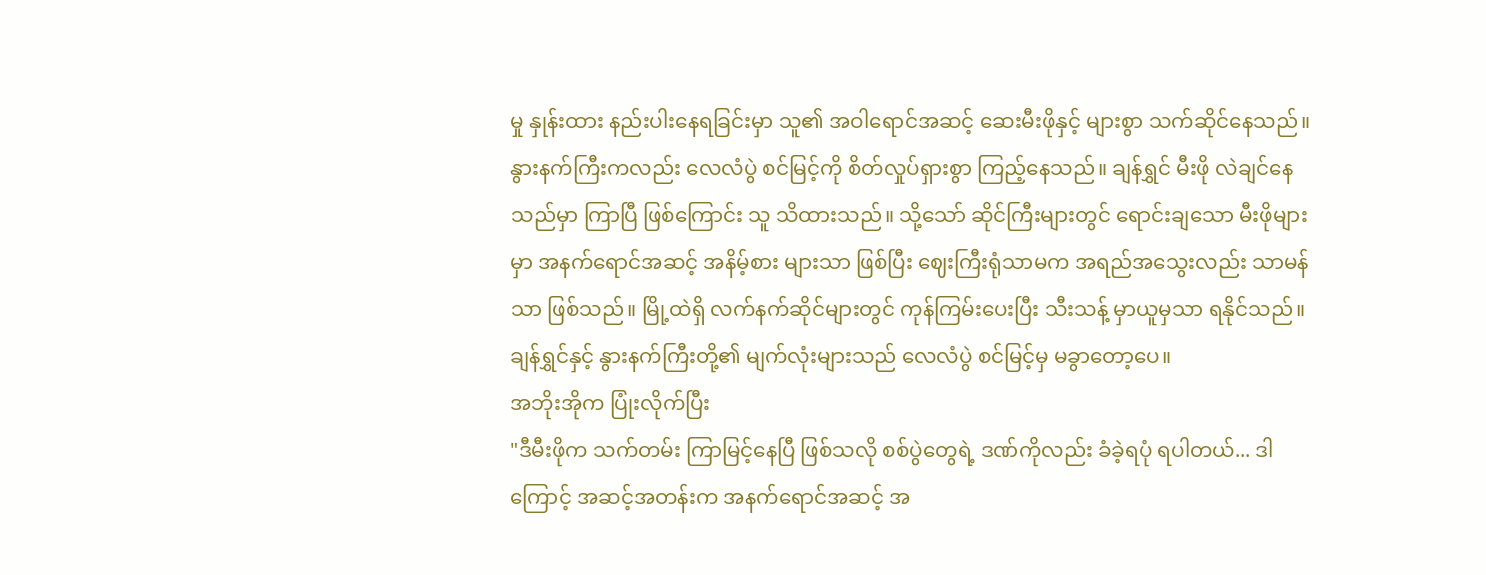မှု နှုန်းထား နည်းပါးနေရခြင်းမှာ သူ၏ အဝါရောင်အဆင့် ဆေးမီးဖိုနှင့် များစွာ သက်ဆိုင်နေသည်။ နွားနက်ကြီးကလည်း လေလံပွဲ စင်မြင့်ကို စိတ်လှုပ်ရှားစွာ ကြည့်နေသည်။ ချန်ရွှင် မီးဖို လဲချင်နေသည်မှာ ကြာပြီ ဖြစ်ကြောင်း သူ သိထားသည်။ သို့သော် ဆိုင်ကြီးများတွင် ရောင်းချသော မီးဖိုများမှာ အနက်ရောင်အဆင့် အနိမ့်စား များသာ ဖြစ်ပြီး ဈေးကြီးရုံသာမက အရည်အသွေးလည်း သာမန်သာ ဖြစ်သည်။ မြို့ထဲရှိ လက်နက်ဆိုင်များတွင် ကုန်ကြမ်းပေးပြီး သီးသန့် မှာယူမှသာ ရနိုင်သည်။
ချန်ရွှင်နှင့် နွားနက်ကြီးတို့၏ မျက်လုံးများသည် လေလံပွဲ စင်မြင့်မှ မခွာတော့ပေ။
အဘိုးအိုက ပြုံးလိုက်ပြီး
"ဒီမီးဖိုက သက်တမ်း ကြာမြင့်နေပြီ ဖြစ်သလို စစ်ပွဲတွေရဲ့ ဒဏ်ကိုလည်း ခံခဲ့ရပုံ ရပါတယ်... ဒါကြောင့် အဆင့်အတန်းက အနက်ရောင်အဆင့် အ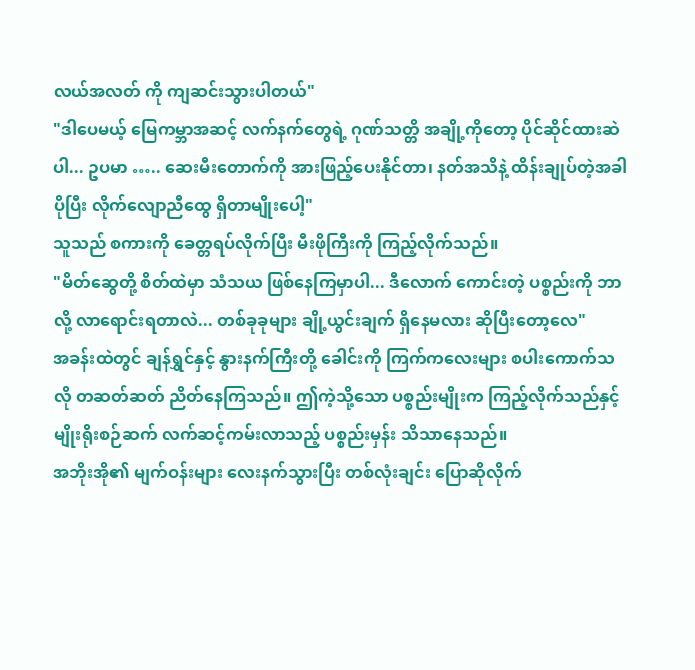လယ်အလတ် ကို ကျဆင်းသွားပါတယ်"
"ဒါပေမယ့် မြေကမ္ဘာအဆင့် လက်နက်တွေရဲ့ ဂုဏ်သတ္တိ အချို့ကိုတော့ ပိုင်ဆိုင်ထားဆဲပါ... ဥပမာ ….. ဆေးမီးတောက်ကို အားဖြည့်ပေးနိုင်တာ၊ နတ်အသိနဲ့ ထိန်းချုပ်တဲ့အခါ ပိုပြီး လိုက်လျောညီထွေ ရှိတာမျိုးပေါ့"
သူသည် စကားကို ခေတ္တရပ်လိုက်ပြီး မီးဖိုကြီးကို ကြည့်လိုက်သည်။
"မိတ်ဆွေတို့ စိတ်ထဲမှာ သံသယ ဖြစ်နေကြမှာပါ... ဒီလောက် ကောင်းတဲ့ ပစ္စည်းကို ဘာလို့ လာရောင်းရတာလဲ... တစ်ခုခုများ ချို့ယွင်းချက် ရှိနေမလား ဆိုပြီးတော့လေ"
အခန်းထဲတွင် ချန်ရွှင်နှင့် နွားနက်ကြီးတို့ ခေါင်းကို ကြက်ကလေးများ စပါးကောက်သလို တဆတ်ဆတ် ညိတ်နေကြသည်။ ဤကဲ့သို့သော ပစ္စည်းမျိုးက ကြည့်လိုက်သည်နှင့် မျိုးရိုးစဉ်ဆက် လက်ဆင့်ကမ်းလာသည့် ပစ္စည်းမှန်း သိသာနေသည်။
အဘိုးအို၏ မျက်ဝန်းများ လေးနက်သွားပြီး တစ်လုံးချင်း ပြောဆိုလိုက်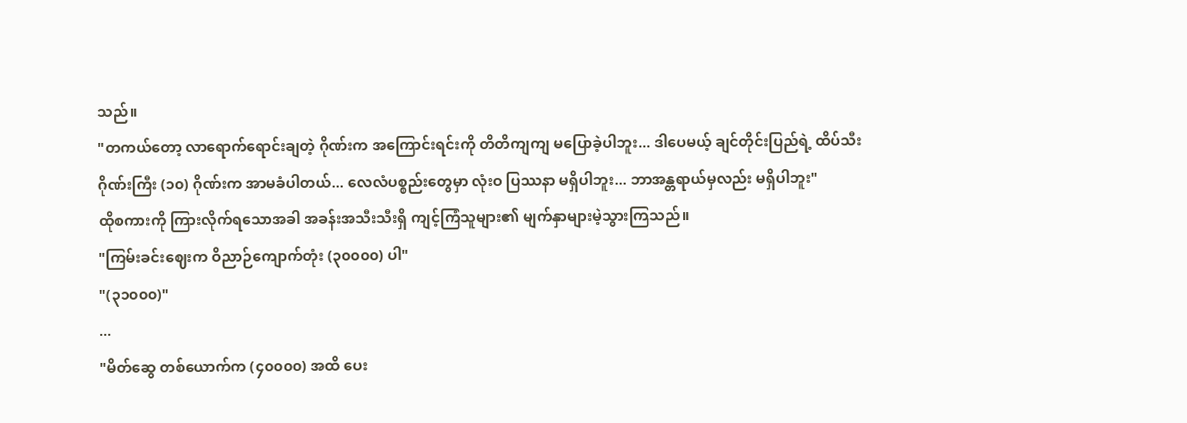သည်။
"တကယ်တော့ လာရောက်ရောင်းချတဲ့ ဂိုဏ်းက အကြောင်းရင်းကို တိတိကျကျ မပြောခဲ့ပါဘူး... ဒါပေမယ့် ချင်တိုင်းပြည်ရဲ့ ထိပ်သီး ဂိုဏ်းကြီး (၁၀) ဂိုဏ်းက အာမခံပါတယ်... လေလံပစ္စည်းတွေမှာ လုံးဝ ပြဿနာ မရှိပါဘူး... ဘာအန္တရာယ်မှလည်း မရှိပါဘူး"
ထိုစကားကို ကြားလိုက်ရသောအခါ အခန်းအသီးသီးရှိ ကျင့်ကြံသူများ၏ မျက်နှာများမဲ့သွားကြသည်။
"ကြမ်းခင်းဈေးက ဝိညာဉ်ကျောက်တုံး (၃၀၀၀၀) ပါ"
"(၃၁၀၀၀)"
...
"မိတ်ဆွေ တစ်ယောက်က (၄၀၀၀၀) အထိ ပေး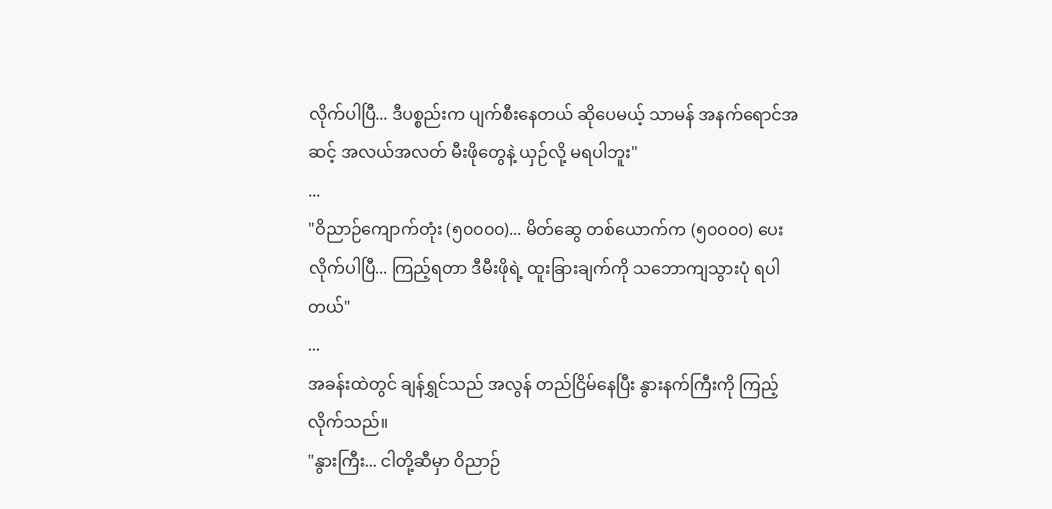လိုက်ပါပြီ... ဒီပစ္စည်းက ပျက်စီးနေတယ် ဆိုပေမယ့် သာမန် အနက်ရောင်အဆင့် အလယ်အလတ် မီးဖိုတွေနဲ့ ယှဉ်လို့ မရပါဘူး"
...
"ဝိညာဉ်ကျောက်တုံး (၅၀၀၀၀)... မိတ်ဆွေ တစ်ယောက်က (၅၀၀၀၀) ပေးလိုက်ပါပြီ... ကြည့်ရတာ ဒီမီးဖိုရဲ့ ထူးခြားချက်ကို သဘောကျသွားပုံ ရပါတယ်"
...
အခန်းထဲတွင် ချန်ရွှင်သည် အလွန် တည်ငြိမ်နေပြီး နွားနက်ကြီးကို ကြည့်လိုက်သည်။
"နွားကြီး... ငါတို့ဆီမှာ ဝိညာဉ်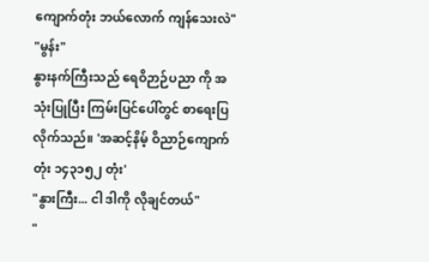ကျောက်တုံး ဘယ်လောက် ကျန်သေးလဲ"
"မွန်း"
နွားနက်ကြီးသည် ရေဝိဉာဉ်ပညာ ကို အသုံးပြုပြီး ကြမ်းပြင်ပေါ်တွင် စာရေးပြလိုက်သည်။ 'အဆင့်နိမ့် ဝိညာဉ်ကျောက်တုံး ၁၄၃၁၅၂ တုံး'
"နွားကြီး... ငါ ဒါကို လိုချင်တယ်"
"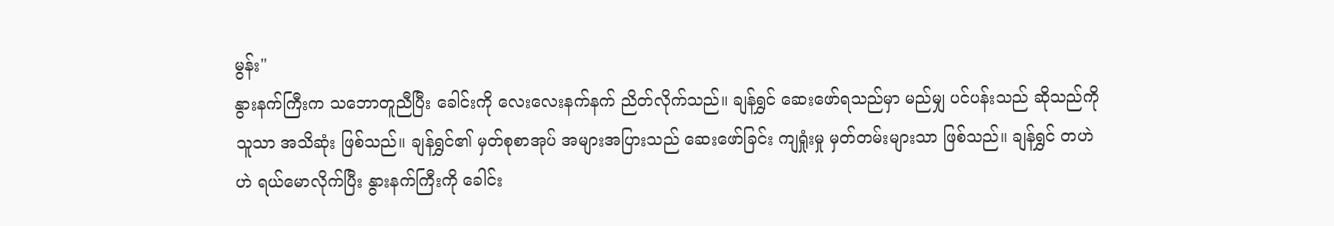မွန်း"
နွားနက်ကြီးက သဘောတူညီပြီး ခေါင်းကို လေးလေးနက်နက် ညိတ်လိုက်သည်။ ချန်ရွှင် ဆေးဖော်ရသည်မှာ မည်မျှ ပင်ပန်းသည် ဆိုသည်ကို သူသာ အသိဆုံး ဖြစ်သည်။ ချန်ရွှင်၏ မှတ်စုစာအုပ် အများအပြားသည် ဆေးဖော်ခြင်း ကျရှုံးမှု မှတ်တမ်းများသာ ဖြစ်သည်။ ချန်ရွှင် တဟဲဟဲ ရယ်မောလိုက်ပြီး နွားနက်ကြီးကို ခေါင်း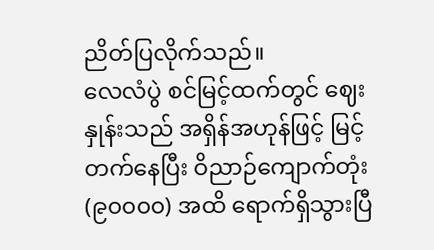ညိတ်ပြလိုက်သည်။
လေလံပွဲ စင်မြင့်ထက်တွင် ဈေးနှုန်းသည် အရှိန်အဟုန်ဖြင့် မြင့်တက်နေပြီး ဝိညာဉ်ကျောက်တုံး (၉၀၀၀၀) အထိ ရောက်ရှိသွားပြီ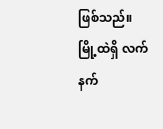ဖြစ်သည်။ မြို့ထဲရှိ လက်နက်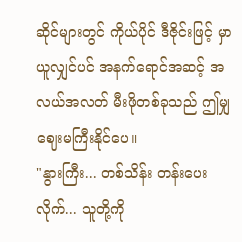ဆိုင်များတွင် ကိုယ်ပိုင် ဒီဇိုင်းဖြင့် မှာယူလျှင်ပင် အနက်ရောင်အဆင့် အလယ်အလတ် မီးဖိုတစ်ခုသည် ဤမျှ ဈေးမကြီးနိုင်ပေ။
"နွားကြီး... တစ်သိန်း တန်းပေးလိုက်... သူတို့ကို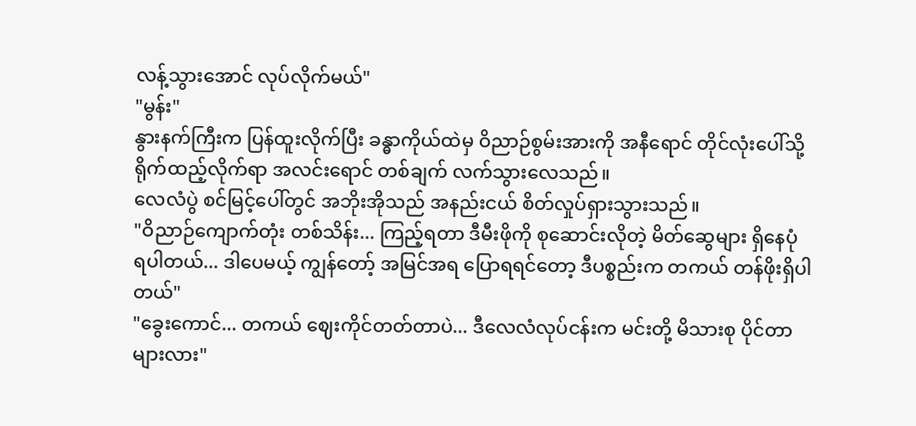လန့်သွားအောင် လုပ်လိုက်မယ်"
"မွန်း"
နွားနက်ကြီးက ပြန်ထူးလိုက်ပြီး ခန္ဓာကိုယ်ထဲမှ ဝိညာဉ်စွမ်းအားကို အနီရောင် တိုင်လုံးပေါ်သို့ ရိုက်ထည့်လိုက်ရာ အလင်းရောင် တစ်ချက် လက်သွားလေသည်။
လေလံပွဲ စင်မြင့်ပေါ်တွင် အဘိုးအိုသည် အနည်းငယ် စိတ်လှုပ်ရှားသွားသည်။
"ဝိညာဉ်ကျောက်တုံး တစ်သိန်း... ကြည့်ရတာ ဒီမီးဖိုကို စုဆောင်းလိုတဲ့ မိတ်ဆွေများ ရှိနေပုံ ရပါတယ်... ဒါပေမယ့် ကျွန်တော့် အမြင်အရ ပြောရရင်တော့ ဒီပစ္စည်းက တကယ် တန်ဖိုးရှိပါတယ်"
"ခွေးကောင်... တကယ် ဈေးကိုင်တတ်တာပဲ... ဒီလေလံလုပ်ငန်းက မင်းတို့ မိသားစု ပိုင်တာများလား"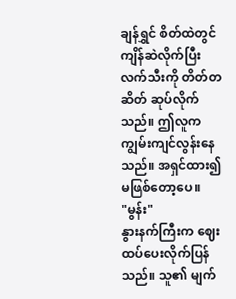ချန်ရွှင် စိတ်ထဲတွင် ကျိန်ဆဲလိုက်ပြီး လက်သီးကို တိတ်တဆိတ် ဆုပ်လိုက်သည်။ ဤလူက ကျွမ်းကျင်လွန်းနေသည်။ အရှင်ထား၍ မဖြစ်တော့ပေ။
"မွန်း"
နွားနက်ကြီးက ဈေးထပ်ပေးလိုက်ပြန်သည်။ သူ၏ မျက်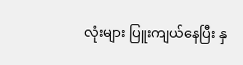လုံးများ ပြူးကျယ်နေပြီး နှ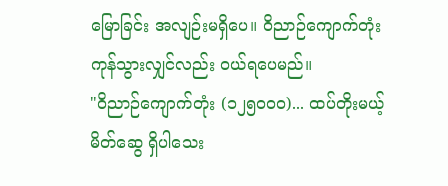မြောခြင်း အလျဉ်းမရှိပေ။ ဝိညာဉ်ကျောက်တုံး ကုန်သွားလျှင်လည်း ဝယ်ရပေမည်။
"ဝိညာဉ်ကျောက်တုံး (၁၂၅၀၀၀)... ထပ်တိုးမယ့် မိတ်ဆွေ ရှိပါသေး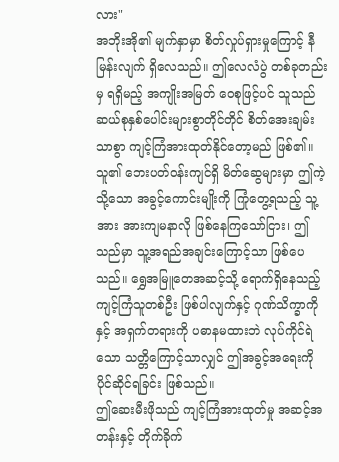လား"
အဘိုးအို၏ မျက်နှာမှာ စိတ်လှုပ်ရှားမှုကြောင့် နီမြန်းလျက် ရှိလေသည်။ ဤလေလံပွဲ တစ်ခုတည်းမှ ရရှိမည့် အကျိုးအမြတ် ဝေစုဖြင့်ပင် သူသည် ဆယ်စုနှစ်ပေါင်းများစွာတိုင်တိုင် စိတ်အေးချမ်းသာစွာ ကျင့်ကြံအားထုတ်နိုင်တော့မည် ဖြစ်၏။ သူ၏ ဘေးပတ်ဝန်းကျင်ရှိ မိတ်ဆွေများမှာ ဤကဲ့သို့သော အခွင့်ကောင်းမျိုးကို ကြုံတွေ့ရသည့် သူ့အား အားကျမနာလို ဖြစ်နေကြသော်ငြား၊ ဤသည်မှာ သူ့အရည်အချင်းကြောင့်သာ ဖြစ်ပေသည်။ ရွှေအမြူတေအဆင့်သို့ ရောက်ရှိနေသည့် ကျင့်ကြံသူတစ်ဦး ဖြစ်ပါလျက်နှင့် ဂုဏ်သိက္ခာကို နှင့် အရှက်တရားကို ပဓာနမထားဘဲ လုပ်ကိုင်ရဲသော သတ္တိကြောင့်သာလျှင် ဤအခွင့်အရေးကို ပိုင်ဆိုင်ရခြင်း ဖြစ်သည်။
ဤဆေးမီးဖိုသည် ကျင့်ကြံအားထုတ်မှု အဆင့်အတန်းနှင့် တိုက်ခိုက်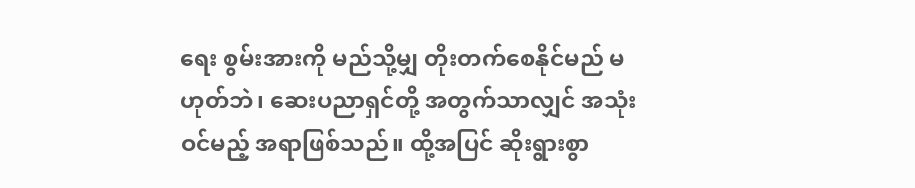ရေး စွမ်းအားကို မည်သို့မျှ တိုးတက်စေနိုင်မည် မဟုတ်ဘဲ၊ ဆေးပညာရှင်တို့ အတွက်သာလျှင် အသုံးဝင်မည့် အရာဖြစ်သည်။ ထို့အပြင် ဆိုးရွားစွာ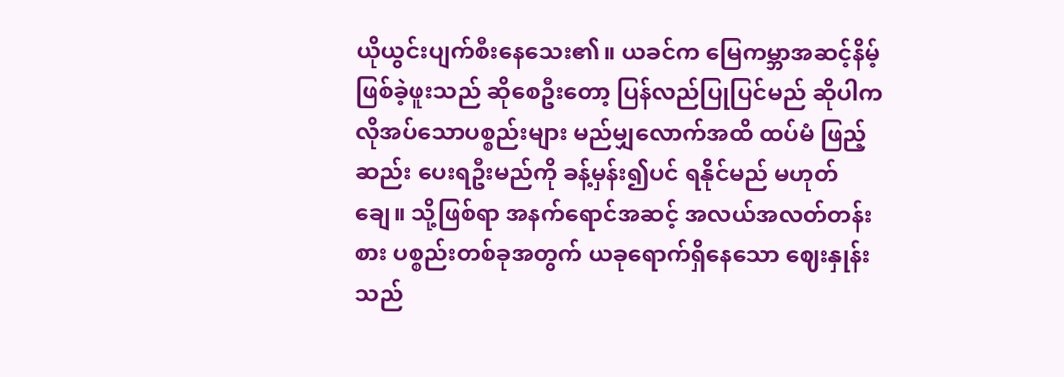ယိုယွင်းပျက်စီးနေသေး၏။ ယခင်က မြေကမ္ဘာအဆင့်နိမ့် ဖြစ်ခဲ့ဖူးသည် ဆိုစေဦးတော့ ပြန်လည်ပြုပြင်မည် ဆိုပါက လိုအပ်သောပစ္စည်းများ မည်မျှလောက်အထိ ထပ်မံ ဖြည့်ဆည်း ပေးရဦးမည်ကို ခန့်မှန်း၍ပင် ရနိုင်မည် မဟုတ်ချေ။ သို့ဖြစ်ရာ အနက်ရောင်အဆင့် အလယ်အလတ်တန်းစား ပစ္စည်းတစ်ခုအတွက် ယခုရောက်ရှိနေသော ဈေးနှုန်းသည်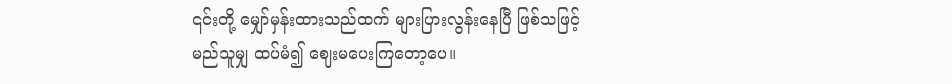၎င်းတို့ မျှော်မှန်းထားသည်ထက် များပြားလွန်းနေပြီ ဖြစ်သဖြင့် မည်သူမျှ ထပ်မံ၍ ဈေးမပေးကြတော့ပေ။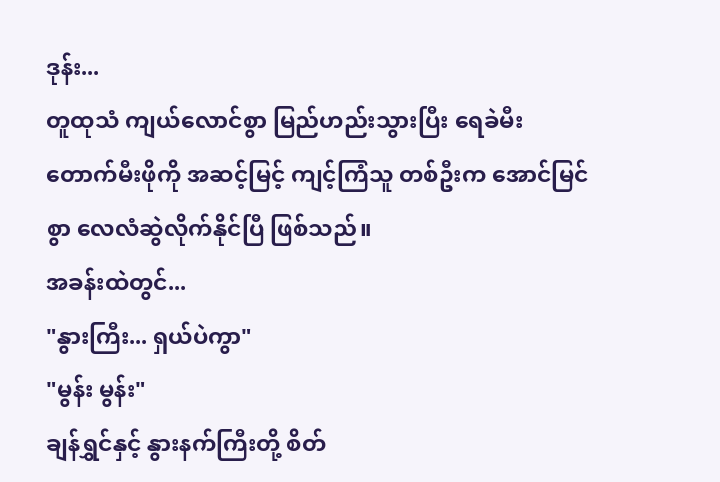ဒုန်း...
တူထုသံ ကျယ်လောင်စွာ မြည်ဟည်းသွားပြီး ရေခဲမီးတောက်မီးဖိုကို အဆင့်မြင့် ကျင့်ကြံသူ တစ်ဦးက အောင်မြင်စွာ လေလံဆွဲလိုက်နိုင်ပြီ ဖြစ်သည်။
အခန်းထဲတွင်...
"နွားကြီး... ရှယ်ပဲကွာ"
"မွန်း မွန်း"
ချန်ရွှင်နှင့် နွားနက်ကြီးတို့ စိတ်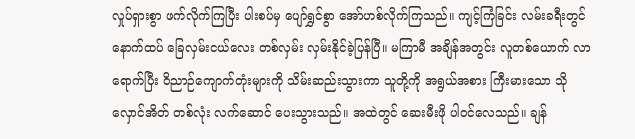လှုပ်ရှားစွာ ဖက်လိုက်ကြပြီး ပါးစပ်မှ ပျော်ရွှင်စွာ အော်ဟစ်လိုက်ကြသည်။ ကျင့်ကြံခြင်း လမ်းခရီးတွင် နောက်ထပ် ခြေလှမ်းငယ်လေး တစ်လှမ်း လှမ်းနိုင်ခဲ့ပြန်ပြီ။ မကြာမီ အချိန်အတွင်း လူတစ်ယောက် လာရောက်ပြီး ဝိညာဉ်ကျောက်တုံးများကို သိမ်းဆည်းသွားကာ သူတို့ကို အရွယ်အစား ကြီးမားသော သိုလှောင်အိတ် တစ်လုံး လက်ဆောင် ပေးသွားသည်။ အထဲတွင် ဆေးမီးဖို ပါဝင်လေသည်။ ချန်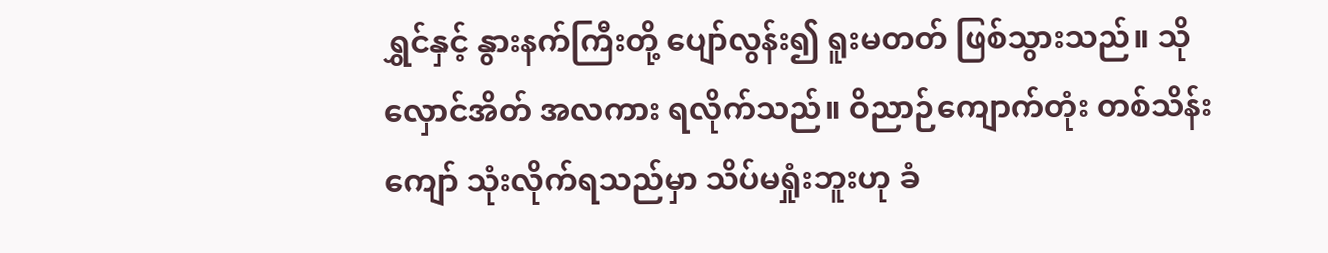ရွှင်နှင့် နွားနက်ကြီးတို့ ပျော်လွန်း၍ ရူးမတတ် ဖြစ်သွားသည်။ သိုလှောင်အိတ် အလကား ရလိုက်သည်။ ဝိညာဉ်ကျောက်တုံး တစ်သိန်းကျော် သုံးလိုက်ရသည်မှာ သိပ်မရှုံးဘူးဟု ခံ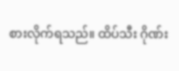စားလိုက်ရသည်။ ထိပ်သီး ဂိုဏ်း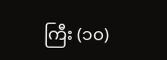ကြီး (၁၀)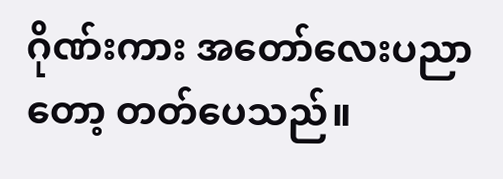ဂိုဏ်းကား အတော်လေးပညာတော့ တတ်ပေသည်။